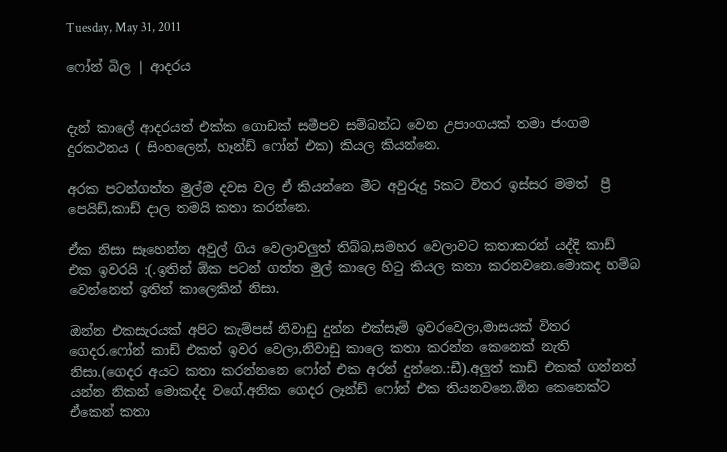Tuesday, May 31, 2011

ෆෝන් බිල | ආදරය


දැන් කාලේ ආදරයත් එක්ක ගොඩක් සමීපව සම්බන්ධ වෙන උපාංගයක් තමා ජංගම දුරකථනය ( සිංහලෙන්, හෑන්ඩ් ෆෝන් එක) කියල කියන්නෙ.

අරක පටන්ගත්ත මුල්ම දවස වල ඒ කියන්නෙ මීට අවුරුදු 5කට විතර ඉස්සර මමත්  ප්‍රී පෙයිඩ්,කාඩ් දාල තමයි කතා කරන්නෙ.

ඒක නිසා සෑහෙන්න අවුල් ගිය වෙලාවලුත් තිබ්බ,සමහර වෙලාවට කතාකරන් යද්දි කාඩ් එක ඉවරයි :(.ඉතින් ඕක පටන් ගත්ත මුල් කාලෙ හිටු කියල කතා කරනවනෙ.මොකද හම්බ වෙන්නෙත් ඉතින් කාලෙකින් නිසා.

ඔන්න එකසැරයක් අපිට කැම්පස් නිවාඩු දුන්න එක්සෑම් ඉවරවෙලා,මාසයක් විතර ගෙදර.ෆෝන් කාඩ් එකත් ඉවර වෙලා,නිවාඩු කාලෙ කතා කරන්න කෙනෙක් නැති නිසා.(ගෙදර අයට කතා කරන්නනෙ ෆෝන් එක අරන් දුන්නෙ.:ඩී).අලුත් කාඩ් එකක් ගන්නත් යන්න නිකන් මොකද්ද වගේ.අනික ගෙදර ලෑන්ඩ් ෆෝන් එක තියනවනෙ.ඕන කෙනෙක්ට ඒකෙන් කතා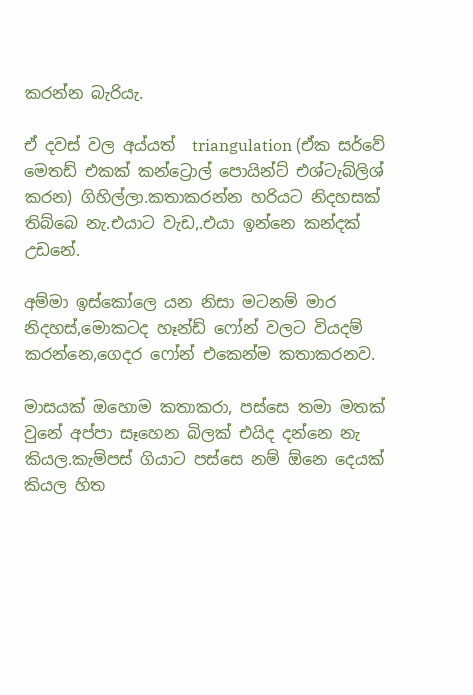කරන්න බැරියැ.

ඒ දවස් වල අය්යත්  triangulation (ඒක සර්වේ මෙතඩ් එකක් කන්ට්‍රොල් පොයින්ට් එශ්ටැබ්ලිශ් කරන) ගිහිල්ලා.කතාකරන්න හරියට නිදහසක් තිබ්බෙ නැ.එයාට වැඩ,.එයා ඉන්නෙ කන්දක් උඩනේ.

අම්මා ඉස්කෝලෙ යන නිසා මටනම් මාර නිදහස්,මොකටද හෑන්ඩ් ෆෝන් වලට වියදම් කරන්නෙ,ගෙදර ෆෝන් එකෙන්ම කතාකරනව.

මාසයක් ඔහොම කතාකරා, පස්සෙ තමා මතක් වුනේ අප්පා සෑහෙන බිලක් එයිද දන්නෙ නැ කියල.කැම්පස් ගියාට පස්සෙ නම් ඕනෙ දෙයක් කියල හිත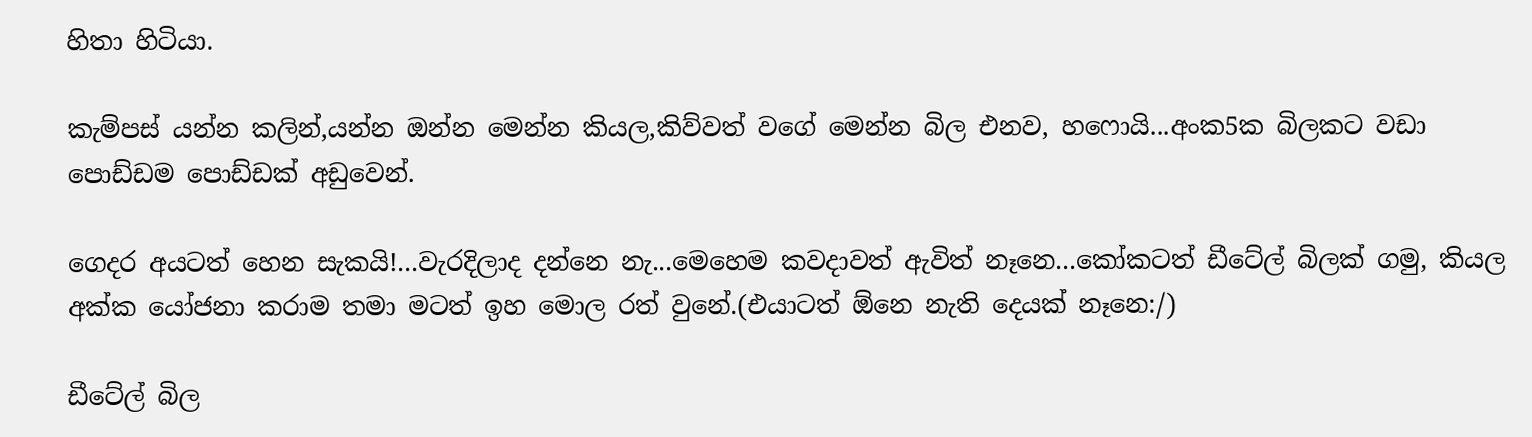හිතා හිටියා.

කැම්පස් යන්න කලින්,යන්න ඔන්න මෙන්න කියල,කිව්වත් වගේ මෙන්න බිල එනව, හෆොයි...අංක5ක බිලකට වඩා පොඩ්ඩම පොඩ්ඩක් අඩුවෙන්.

ගෙදර අයටත් හෙන සැකයි!...වැරදිලාද දන්නෙ නැ...මෙහෙම කවදාවත් ඇවිත් නෑනෙ...කෝකටත් ඩීටේල් බිලක් ගමු, කියල අක්ක යෝජනා කරාම තමා මටත් ඉහ මොල රත් වුනේ.(එයාටත් ඕනෙ නැති දෙයක් නෑනෙ:/)

ඩීටේල් බිල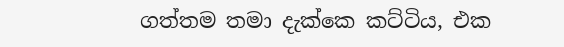ගත්තම තමා දැක්කෙ කට්ටිය, එක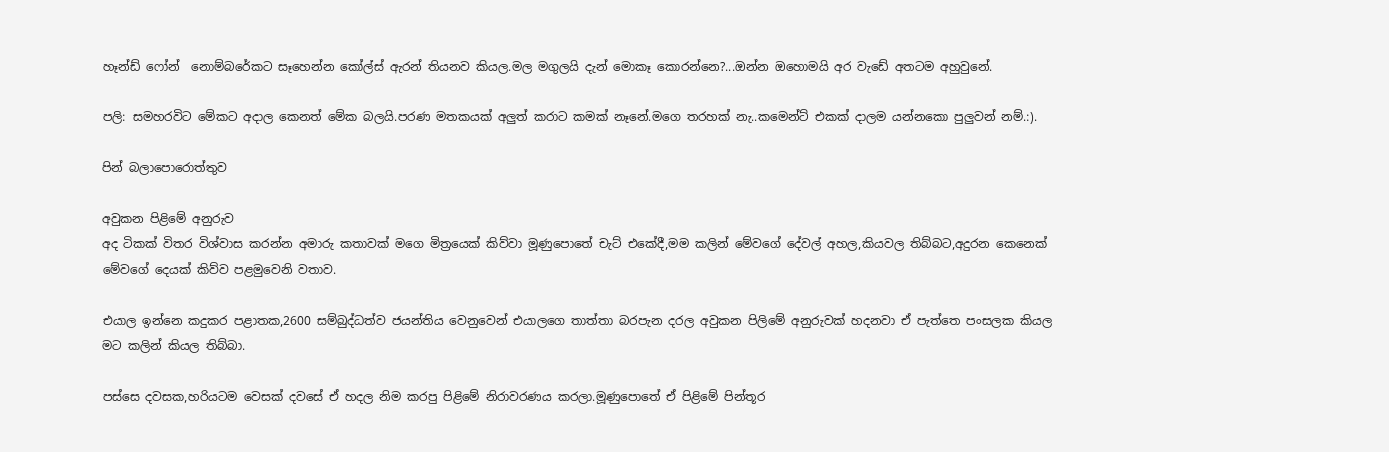හෑන්ඩ් ෆෝන්  නොම්බරේකට සෑහෙන්න කෝල්ස් ඇරන් තියනව කියල.මල මගුලයි දැන් මොකෑ කොරන්නෙ?...ඔන්න ඔහොමයි අර වැඩේ අතටම අහුවුනේ.

පලි: සමහරවිට මේකට අදාල කෙනත් මේක බලයි.පරණ මතකයක් අලුත් කරාට කමක් නෑනේ.මගෙ තරහක් නැ..කමෙන්ට් එකක් දාලම යන්නකො පුලුවන් නම්.:).

පින් බලාපොරොත්තුව

අවුකන පිළිමේ අනුරුව
අද ටිකක් විතර විශ්වාස කරන්න අමාරු කතාවක් මගෙ මිත්‍රයෙක් කිව්වා මූණුපොතේ චැට් එකේදී,මම කලින් මේවගේ දේවල් අහල,කියවල තිබ්බට,අදුරන කෙනෙක් මේවගේ දෙයක් කිව්ව පළමුවෙනි වතාව.

එයාල ඉන්නෙ කදුකර පළාතක,2600 සම්බුද්ධත්ව ජයන්තිය වෙනුවෙන් එයාලගෙ තාත්තා බරපැන දරල අවුකන පිලිමේ අනුරුවක් හදනවා ඒ පැත්තෙ පංසලක කියල  මට කලින් කියල තිබ්බා.

පස්සෙ දවසක,හරියටම වෙසක් දවසේ ඒ හදල නිම කරපු පිළිමේ නිරාවරණය කරලා.මූණුපොතේ ඒ පිළිමේ පින්තූර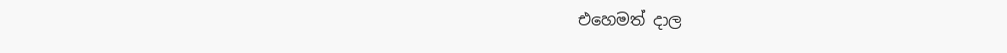එහෙමත් දාල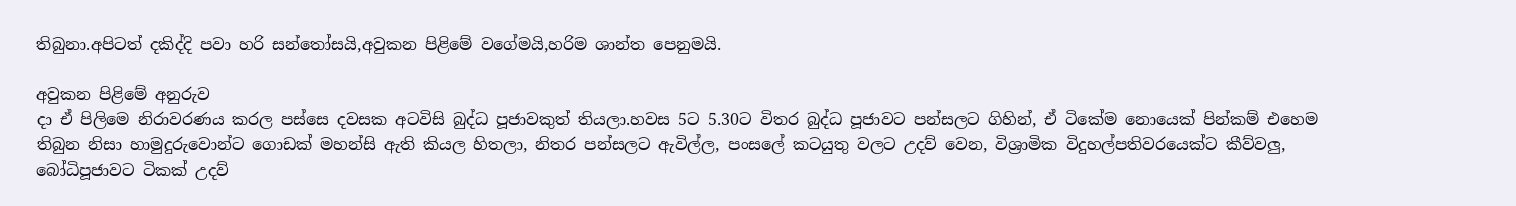තිබුනා.අපිටත් දකිද්දි පවා හරි සන්තෝසයි,අවුකන පිළිමේ වගේමයි,හරිම ශාන්ත පෙනුමයි.

අවුකන පිළිමේ අනුරුව
දා ඒ පිලිමෙ නිරාවරණය කරල පස්සෙ දවසක අටවිසි බුද්ධ පූජාවකුත් තියලා.හවස 5ට 5.30ට විතර බුද්ධ පූජාවට පන්සලට ගිහින්, ඒ ටිකේම නොයෙක් පින්කම් එහෙම තිබුන නිසා හාමුදුරුවොන්ට ගොඩක් මහන්සි ඇති කියල හිතලා, නිතර පන්සලට ඇවිල්ල, පංසලේ කටයුතු වලට උදව් වෙන, විශ්‍රාමික විදුහල්පතිවරයෙක්ට කීව්වලු, බෝධිපූජාවට ටිකක් උදව්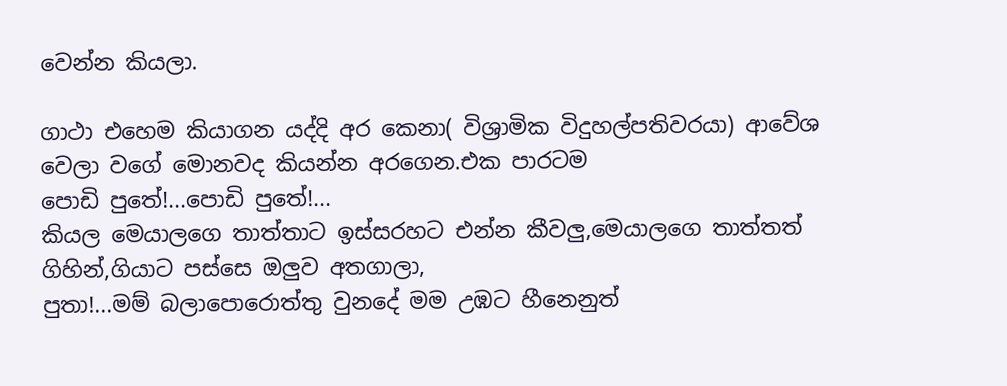වෙන්න කියලා.

ගාථා එහෙම කියාගන යද්දි අර කෙනා( විශ්‍රාමික විදුහල්පතිවරයා) ආවේශ වෙලා වගේ මොනවද කියන්න අරගෙන.එක පාරටම
පොඩි පුතේ!...පොඩි පුතේ!...
කියල මෙයාලගෙ තාත්තාට ඉස්සරහට එන්න කීවලු,මෙයාලගෙ තාත්තත් ගිහින්,ගියාට පස්සෙ ඔලුව අතගාලා,
පුතා!...මම් බලාපොරොත්තු වුනදේ මම උඹට හීනෙනුත්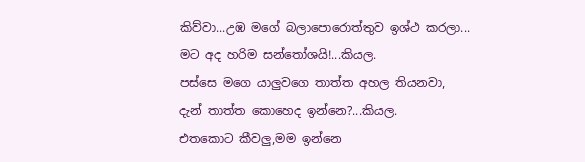කිව්වා...උඹ මගේ බලාපොරොත්තුව ඉශ්ථ කරලා...
මට අද හරිම සන්තෝශයි!...කියල.
පස්සෙ මගෙ යාලුවගෙ තාත්ත අහල තියනවා,
දැන් තාත්ත කොහෙද ඉන්නෙ?...කියල.
එතකොට කීවලු,මම ඉන්නෙ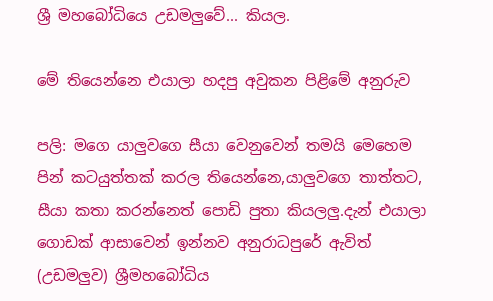ශ්‍රී මහබෝධියෙ උඩමලුවේ... කියල.

මේ තියෙන්නෙ එයාලා හදපු අවුකන පිළිමේ අනුරුව

පලි: මගෙ යාලුවගෙ සීයා වෙනුවෙන් තමයි මෙහෙම පින් කටයුත්තක් කරල තියෙන්නෙ,යාලුවගෙ තාත්තට, සීයා කතා කරන්නෙත් පොඩි පුතා කියලලු.දැන් එයාලා ගොඩක් ආසාවෙන් ඉන්නව අනුරාධපුරේ ඇවිත් (උඩමලුව) ශ්‍රීමහබෝධිය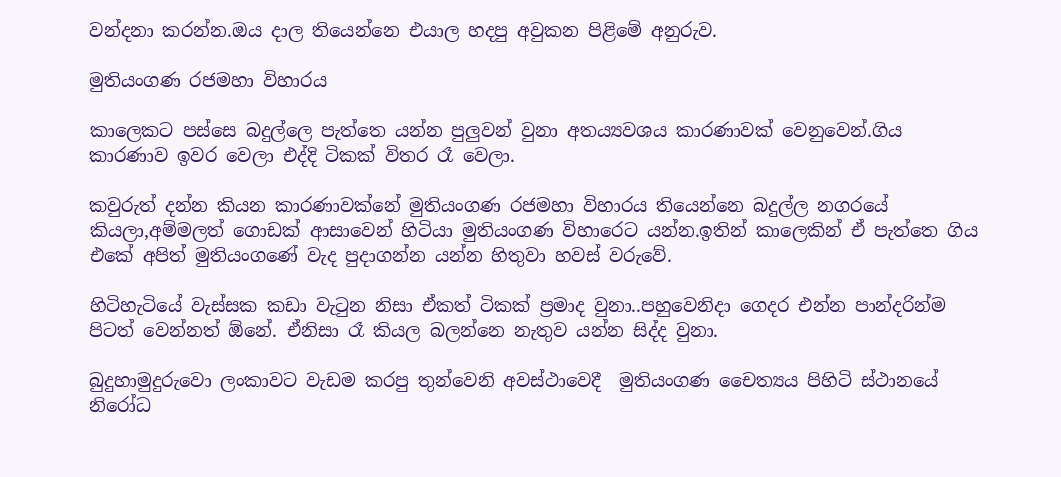වන්දනා කරන්න.ඔය දාල තියෙන්නෙ එයාල හදපු අවුකන පිළිමේ අනුරුව.

මුතියංගණ රජමහා විහාරය

කාලෙකට පස්සෙ බදුල්ලෙ පැත්තෙ යන්න පුලුවන් වුනා අත‍ය්‍යවශය කාරණාවක් වෙනුවෙන්.ගිය කාරණාව ඉවර වෙලා එද්දි ටිකක් විතර රෑ වෙලා.

කවුරුත් දන්න කියන කාරණාවක්නේ මුතියංගණ රජමහා විහාරය තියෙන්නෙ බදුල්ල නගරයේ කියලා,අම්මලත් ගොඩක් ආසාවෙන් හිටියා මුතියංගණ විහාරෙට යන්න.ඉතින් කාලෙකින් ඒ පැත්තෙ ගිය එකේ අපිත් මුතියංගණේ වැද පුදාගන්න යන්න හිතුවා හවස් වරුවේ.

හිටිහැටියේ වැස්සක කඩා වැටුන නිසා ඒකත් ටිකක් ප්‍රමාද වුනා..පහුවෙනිදා ගෙදර එන්න පාන්දරින්ම පිටත් වෙන්නත් ඕනේ. ඒනිසා රෑ කියල බලන්නෙ නැතුව යන්න සිද්ද වුනා.

බුදුහාමුදුරුවො ලංකාවට වැඩම කරපු තුන්වෙනි අවස්ථාවෙදී  මුතියංගණ චෛත්‍යය පිහිටි ස්ථානයේ නිරෝධ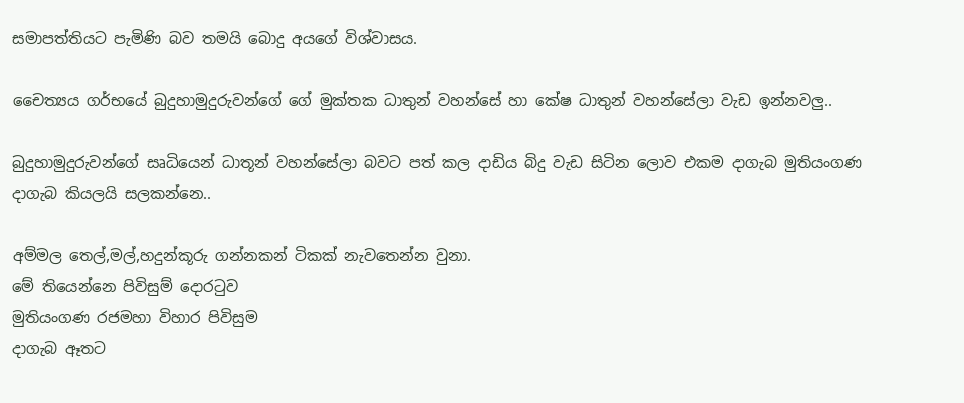සමාපත්තියට පැමිණි බව තමයි බොදු අයගේ විශ්වාසය.

චෛත්‍යය ගර්භයේ බුදුහාමුදුරුවන්ගේ ගේ මුක්තක ධාතුන් වහන්සේ හා කේෂ ධාතුන් වහන්සේලා වැඩ ඉන්නවලු..

බුදුහාමුදුරුවන්ගේ සෘධියෙන් ධාතූන් වහන්සේලා බවට පත් කල දාඩිය බිදු වැඩ සිටින ලොව එකම දාගැබ මුතියංගණ දාගැබ කියලයි සලකන්නෙ..

අම්මල තෙල්,මල්,හදුන්කූරු ගන්නකන් ටිකක් නැවතෙන්න වුනා.
මේ තියෙන්නෙ පිවිසුම් දොරටුව
මුතියංගණ රජමහා විහාර පිවිසුම
දාගැබ ඈතට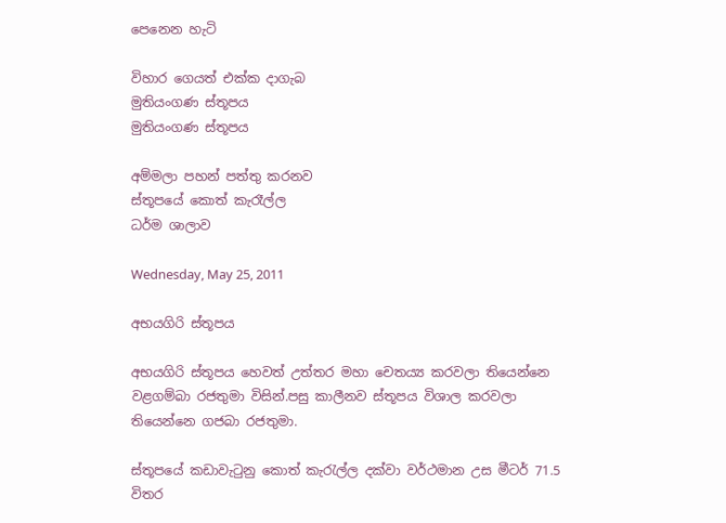පෙනෙන හැටි

විහාර ගෙයත් එක්ක දාගැබ
මුතියංගණ ස්තූපය
මුතියංගණ ස්තූපය

අම්මලා පහන් පත්තු කරනව
ස්තූපයේ කොත් කැරෑල්ල
ධර්ම ශාලාව

Wednesday, May 25, 2011

අභයගිරි ස්තූපය

අභයගිරි ස්තූපය හෙවත් උත්තර මහා චෙත‍‍‍ය්‍ය කරවලා තියෙන්නෙ වළගම්බා රජතුමා විසින්.පසු කාලීනව ස්තූපය විශාල කරවලා තියෙන්නෙ ගජබා රජතුමා.

ස්තූපයේ කඩාවැටුනු කොත් කැරැල්ල දක්වා වර්ථමාන උස මීටර් 71.5 විතර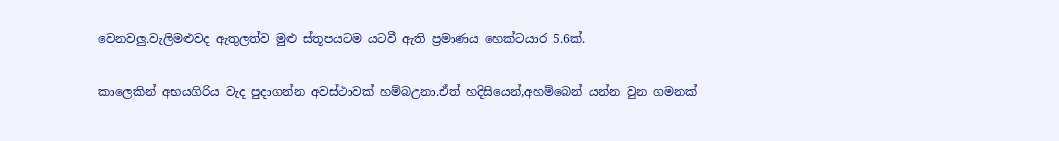වෙනවලු.වැලිමළුවද ඇතුලත්ව මුළු ස්තූපයටම යටවී ඇති ප්‍රමාණය හෙක්ටයාර 5.6ක්.

කාලෙකින් අභයගිරිය වැද පුදාගන්න අවස්ථාවක් හම්බඋනා.ඒත් හදිසියෙන්,අහම්බෙන් යන්න වුන ගමනක්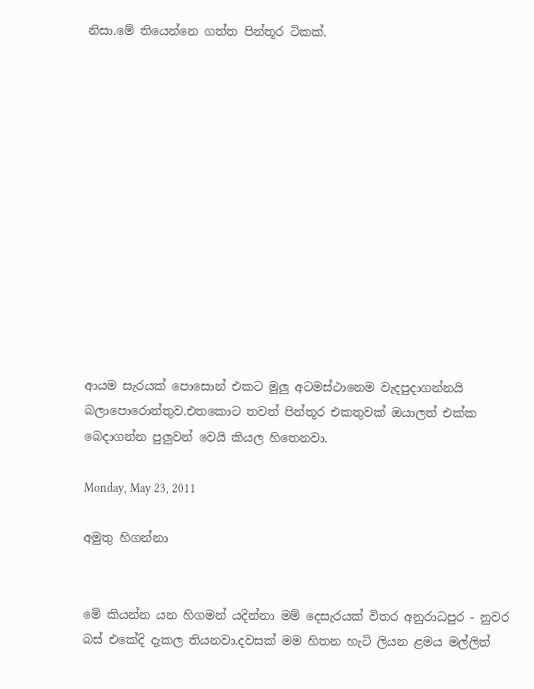නිසා.මේ තියෙන්නෙ ගත්ත පින්තූර ටිකක්.













ආයම සැරයක් පොසොන් එකට මුලු අටමස්ථානෙම වැදපුදාගන්නයි බලාපොරොත්තුව.එතකොට තවත් පින්තූර එකතුවක් ඔයාලත් එක්ක බෙදාගන්න පුලුවන් වෙයි කියල හිතෙනවා.

Monday, May 23, 2011

අමුතු හිගන්නා


මේ කියන්න යන හිගමන් යදින්නා මම් දෙසැරයක් විතර අනුරාධපුර - නුවර බස් එකේදි දැකල තියනවා.දවසක් මම හිතන හැටි ලියන ළමය මල්ලිත්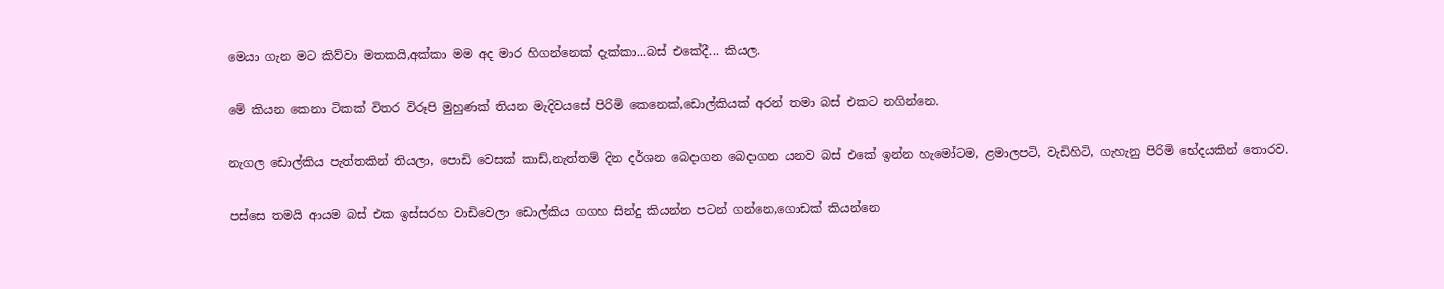මෙයා ගැන මට කිව්වා මතකයි,අක්කා මම අද මාර හිගන්නෙක් දැක්කා...බස් එකේදී... කියල.

මේ කියන කෙනා ටිකක් විතර විරූපි මුහුණක් තියන මැදිවයසේ පිරිමි කෙනෙක්,ඩොල්කියක් අරන් තමා බස් එකට නගින්නෙ.

නැගල ඩොල්කිය පැත්තකින් තියලා, පොඩි වෙසක් කාඩ්,නැත්තම් දින දර්ශන බෙදාගන බෙදාගන යනව බස් එකේ ඉන්න හැමෝටම, ළමාලපටි, වැඩිහිටි, ගැහැනු පිරිමි භේදයකින් තොරව.

පස්සෙ තමයි ආයම බස් එක ඉස්සරහ වාඩිවෙලා ඩොල්කිය ගගහ සින්දු කියන්න පටන් ගන්නෙ,ගොඩක් කියන්නෙ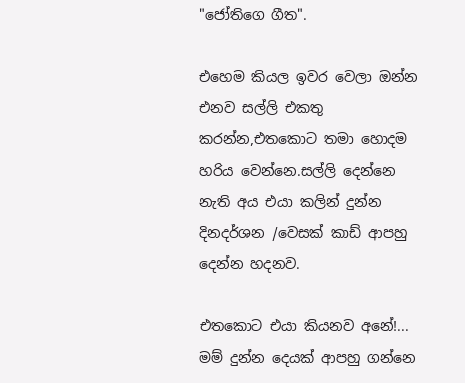"ජෝතිගෙ ගීත".

එහෙම කියල ඉවර වෙලා ඔන්න එනව සල්ලි එකතු කරන්න,එතකොට තමා හොදම හරිය වෙන්නෙ.සල්ලි දෙන්නෙ නැති අය එයා කලින් දුන්න දිනදර්ශන /වෙසක් කාඩ් ආපහු දෙන්න හදනව.

එතකොට එයා කියනව අනේ!... මම් දුන්න දෙයක් ආපහු ගන්නෙ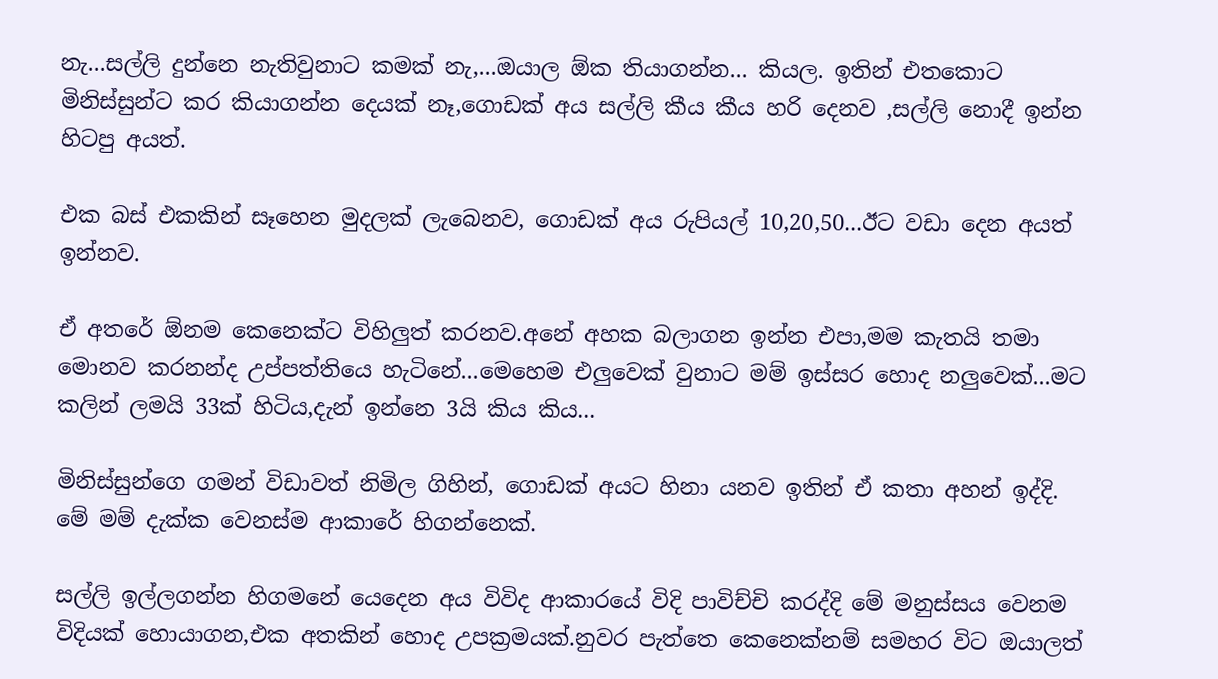නැ...සල්ලි දුන්නෙ නැතිවුනාට කමක් නැ,...ඔයාල ඕක තියාගන්න... කියල. ඉතින් එතකොට මිනිස්සුන්ට කර කියාගන්න දෙයක් නෑ,ගොඩක් අය සල්ලි කීය කීය හරි දෙනව ,සල්ලි නොදී ඉන්න හිටපු අයත්.

එක බස් එකකින් සෑහෙන මුදලක් ලැබෙනව, ගොඩක් අය රුපියල් 10,20,50...ඊට වඩා දෙන අයත් ඉන්නව.

ඒ අතරේ ඕනම කෙනෙක්ට විහිලුත් කරනව.අනේ අහක බලාගන ඉන්න එපා,මම කැතයි තමා මොනව කරනන්ද උප්පත්තියෙ හැටිනේ...මෙහෙම එලුවෙක් වුනාට මම් ඉස්සර හොද නලුවෙක්...මට කලින් ලමයි 33ක් හිටිය,දැන් ඉන්නෙ 3යි කිය කිය...

මිනිස්සුන්ගෙ ගමන් විඩාවත් නිමිල ගිහින්, ගොඩක් අයට හිනා යනව ඉතින් ඒ කතා අහන් ඉද්දි. මේ මම් දැක්ක වෙනස්ම ආකාරේ හිගන්නෙක්.

සල්ලි ඉල්ලගන්න හිගමනේ යෙදෙන අය විවිද ආකාරයේ විදි පාවිච්චි කරද්දි මේ මනුස්සය වෙනම විදියක් හොයාගන,එක අතකින් හොද උපක්‍රමයක්.නුවර පැත්තෙ කෙනෙක්නම් සමහර විට ඔයාලත්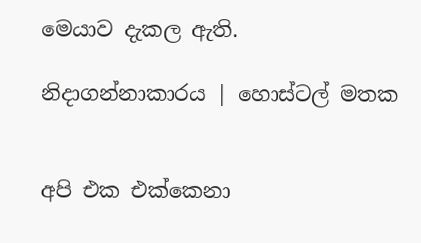මෙයාව දැකල ඇති.

නිදාගන්නාකාරය | හොස්ටල් මතක


අපි එක එක්කෙනා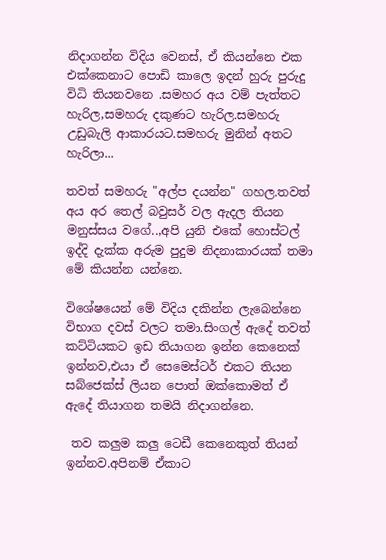නිදාගන්න විදිය වෙනස්, ඒ කියන්නෙ එක එක්කෙනාට පොඩි කාලෙ ඉදන් හුරු පුරුදු විධි තියනවනෙ .සමහර අය වම් පැත්තට හැරිල,සමහරු දකුණට හැරිල.සමහරු උඩුබැලි ආකාරයට.සමහරු මුනින් අතට හැරිලා...

තවත් සමහරු "අල්ප දයන්න" ගහල.තවත් අය අර තෙල් බවුසර් වල ඇදල තියන මනුස්සය වගේ..,අපි යුනි එකේ හොස්ටල් ඉද්දි දැක්ක අරුම පුදුම නිදනාකාරයක් තමා මේ කියන්න යන්නෙ.

විශේෂයෙන් මේ විදිය දකින්න ලැබෙන්නෙ විභාග දවස් වලට තමා.සිංගල් ඇදේ තවත් කට්ටියකට ඉඩ තියාගන ඉන්න කෙනෙක් ඉන්නව,එයා ඒ සෙමෙස්ටර් එකට තියන සබ්ජෙක්ස් ලියන පොත් ඔක්කොමත් ඒ ඇදේ තියාගන තමයි නිදාගන්නෙ.

 තව කලුම කලු ටෙඩී කෙනෙකුත් තියන් ඉන්නව.අපිනම් ඒකාට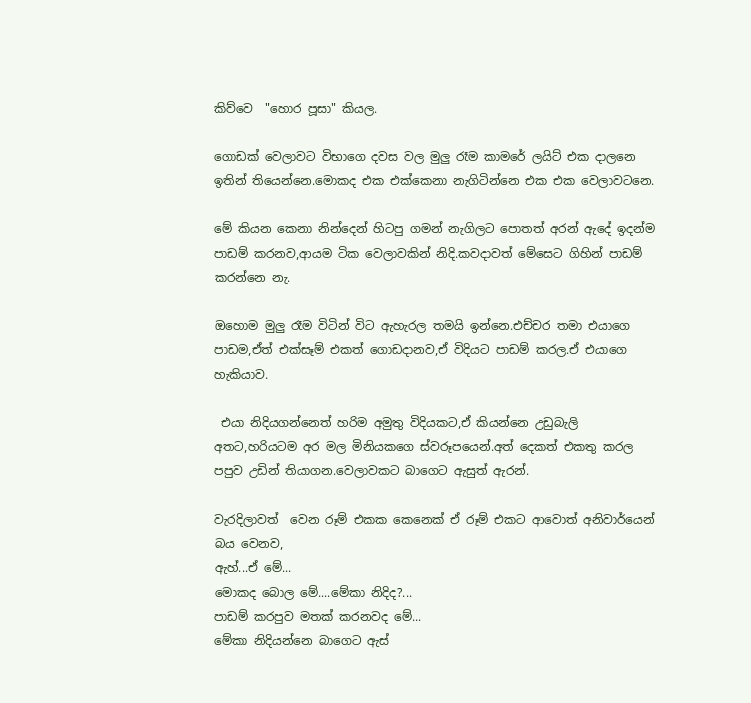කිව්වෙ  "හොර පූසා" කියල.

ගොඩක් වෙලාවට විභාගෙ දවස වල මුලු රෑම කාමරේ ලයිට් එක දාලනෙ ඉතින් තියෙන්නෙ.මොකද එක එක්කෙනා නැගිටින්නෙ එක එක වෙලාවටනෙ.

මේ කියන කෙනා නින්දෙන් හිටපු ගමන් නැගිලට පොතත් අරන් ඇදේ ඉදන්ම පාඩම් කරනව,ආයම ටික වෙලාවකින් නිදි.කවදාවත් මේසෙට ගිහින් පාඩම් කරන්නෙ නැ.

ඔහොම මුලු රෑම විටින් විට ඇහැරල තමයි ඉන්නෙ.එච්චර තමා එයාගෙ පාඩම,ඒත් එක්සෑම් එකත් ගොඩදානව,ඒ විදියට පාඩම් කරල.ඒ එයාගෙ හැකියාව.

 එයා නිදියගන්නෙත් හරිම අමුතු විදියකට,ඒ කියන්නෙ උඩුබැලි අතට,හරියටම අර මල මිනියකගෙ ස්වරූපයෙන්.අත් දෙකත් එකතු කරල පපුව උඩින් තියාගන.වෙලාවකට බාගෙට ඇසුත් ඇරන්.

වැරදිලාවත්  වෙන රූම් එකක කෙනෙක් ඒ රූම් එකට ආවොත් අනිවාර්යෙන් බය වෙනව,
ඇහ්...ඒ මේ...
මොකද බොල මේ....මේකා නිදිද?...
පාඩම් කරපුව මතක් කරනවද මේ...
මේකා නිදියන්නෙ බාගෙට ඇස්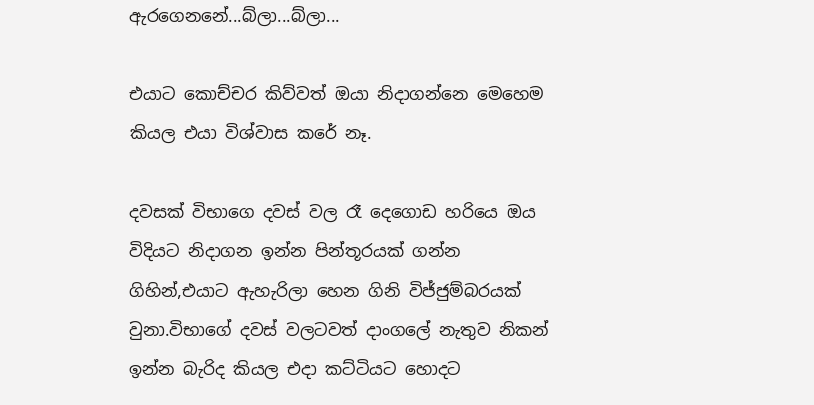ඇරගෙනනේ...බ්ලා...බ්ලා...

එයාට කොච්චර කිව්වත් ඔයා නිදාගන්නෙ මෙහෙම කියල එයා විශ්වාස කරේ නෑ.

දවසක් විභාගෙ දවස් වල රෑ දෙගොඩ හරියෙ ඔය විදියට නිදාගන ඉන්න පින්තූරයක් ගන්න ගිහින්,එයාට ඇහැරිලා හෙන ගිනි විජ්ජුම්බරයක් වුනා.විභාගේ දවස් වලටවත් දාංගලේ නැතුව නිකන් ඉන්න බැරිද කියල එදා කට්ටියට හොදට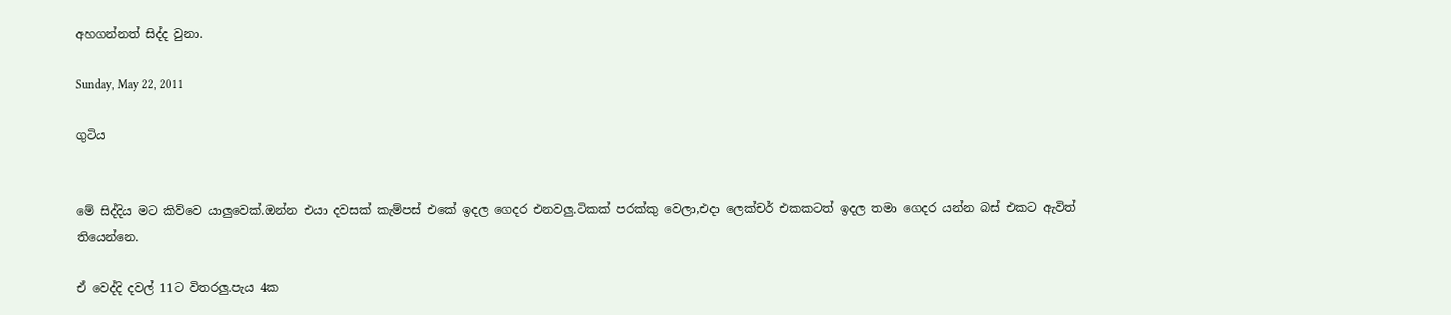අහගන්නත් සිද්ද වුනා.

Sunday, May 22, 2011

ගුටිය


මේ සිද්දිය මට කිව්වෙ යාලුවෙක්.ඔන්න එයා දවසක් කැම්පස් එකේ ඉදල ගෙදර එනවලු.ටිකක් පරක්කු වෙලා,එදා ලෙක්චර් එකකටත් ඉදල තමා ගෙදර යන්න බස් එකට ඇවිත් තියෙන්නෙ.

ඒ වෙද්දි දවල් 11ට විතරලු.පැය 4ක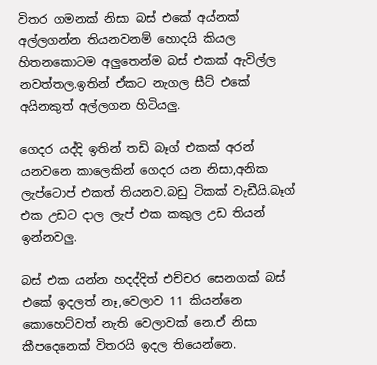විතර ගමනක් නිසා බස් එකේ අය්නක් අල්ලගන්න තියනවනම් හොදයි කියල හිතනකොටම අලුතෙන්ම බස් එකක් ඇවිල්ල නවත්තල.ඉතින් ඒකට නැගල සීට් එකේ අයිනකුත් අල්ලගන හිටියලු.

ගෙදර යද්දි ඉතින් තඩි බෑග් එකක් අරන් යනවනෙ කාලෙකින් ගෙදර යන නිසා,අනික ලැප්ටොප් එකත් තියනව.බඩු ටිකක් වැඩීයි.බෑග් එක උඩට දාල ලැප් එක කකුල උඩ තියන් ඉන්නවලු.

බස් එක යන්න හදද්දිත් එච්චර සෙනගක් බස් එකේ ඉදලත් නෑ,වෙලාව 11 කියන්නෙ කොහෙට්වත් නැති වෙලාවක් නෙ.ඒ නිසා කීපදෙනෙක් විතරයි ඉදල තියෙන්නෙ.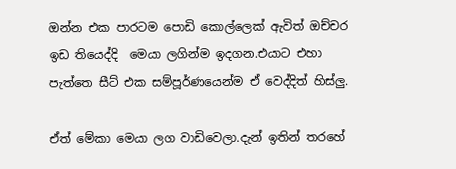ඔන්න එක පාරටම පොඩි කොල්ලෙක් ඇවිත් ඔච්චර ඉඩ තියෙද්දි  මෙයා ලගින්ම ඉදගන.එයාට එහා පැත්තෙ සීට් එක සම්පූර්ණයෙන්ම ඒ වෙද්දිත් හිස්ලු.

ඒත් මේකා මෙයා ලග වාඩිවෙලා.දැන් ඉතින් තරහේ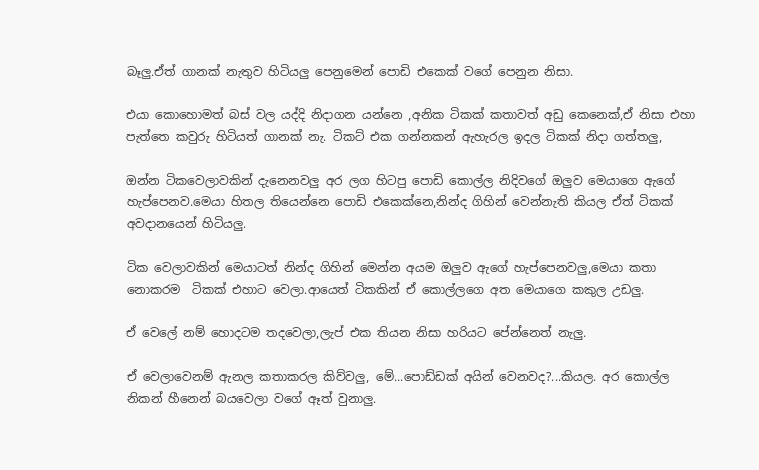බෑලු.ඒත් ගානක් නැතුව හිටියලු පෙනුමෙන් පොඩි එකෙක් වගේ පෙනුන නිසා.

එයා කොහොමත් බස් වල යද්දි නිදාගන යන්නෙ ,අනික ටිකක් කතාවත් අඩු කෙනෙක්,ඒ නිසා එහා පැත්තෙ කවුරු හිටියත් ගානක් නැ. ටිකට් එක ගන්නකන් ඇහැරල ඉදල ටිකක් නිදා ගත්තලු,

ඔන්න ටිකවෙලාවකින් දැනෙනවලු අර ලග හිටපු පොඩි කොල්ල නිදිවගේ ඔලුව මෙයාගෙ ඇගේ හැප්පෙනව.මෙයා හිතල තියෙන්නෙ පොඩි එකෙක්නෙ,නින්ද ගිහින් වෙන්නැති කියල ඒත් ටිකක් අවදානයෙන් හිටියලු.

ටික වෙලාවකින් මෙයාටත් නින්ද ගිහින් මෙන්න අයම ඔලුව ඇගේ හැප්පෙනවලු,මෙයා කතා නොකරම  ටිකක් එහාට වෙලා.ආයෙත් ටිකකින් ඒ කොල්ලගෙ අත මෙයාගෙ කකුල උඩලු.

ඒ වෙලේ නම් හොදටම තදවෙලා,ලැප් එක තියන නිසා හරියට පේන්නෙත් නැලු.

ඒ වෙලාවෙනම් ඇනල කතාකරල කිව්වලු, මේ...පොඩ්ඩක් අයින් වෙනවද?...කියල. අර කොල්ල නිකන් හීනෙන් බයවෙලා වගේ ඈත් වුනාලු.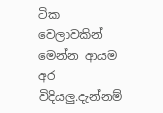ටික වෙලාවකින් මෙන්න ආයම අර විදියලු.දැන්නම්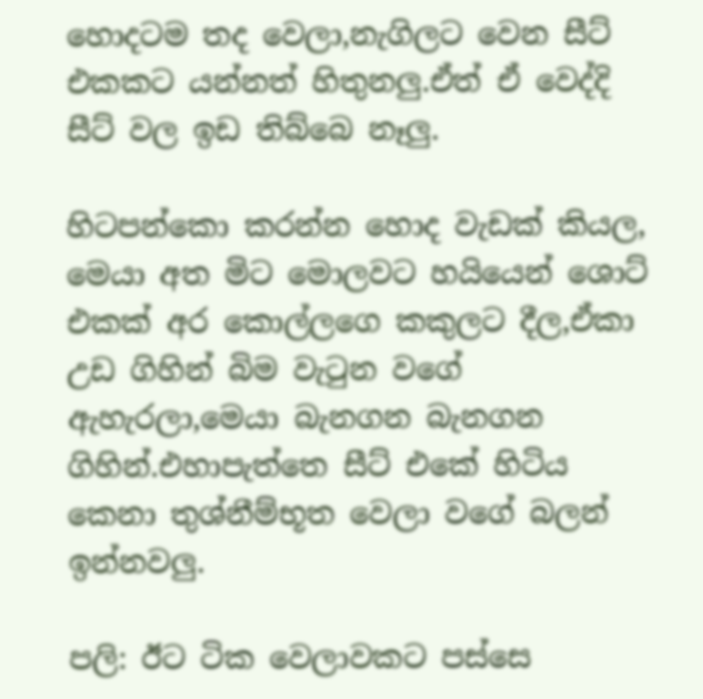හොදටම තද වෙලා,නැගිලට වෙන සීට් එකකට යන්නත් හිතුනලු.ඒත් ඒ වෙද්දි සීට් වල ඉඩ තිබ්බෙ නෑලු.

හිටපන්කො කරන්න හොද වැඩක් කියල, මෙයා අත මිට මොලවට හයියෙන් ශොට් එකක් අර කොල්ලගෙ කකුලට දීල,ඒකා උඩ ගිහින් බිම වැටුන වගේ ඇහැරලා,මෙයා බැනගන බැනගන ගිහින්.එහාපැත්තෙ සීට් එකේ හිටිය කෙනා තුශ්නීම්භූත වෙලා වගේ බලන් ඉන්නවලු.

පලි: ඊට ටික වෙලාවකට පස්සෙ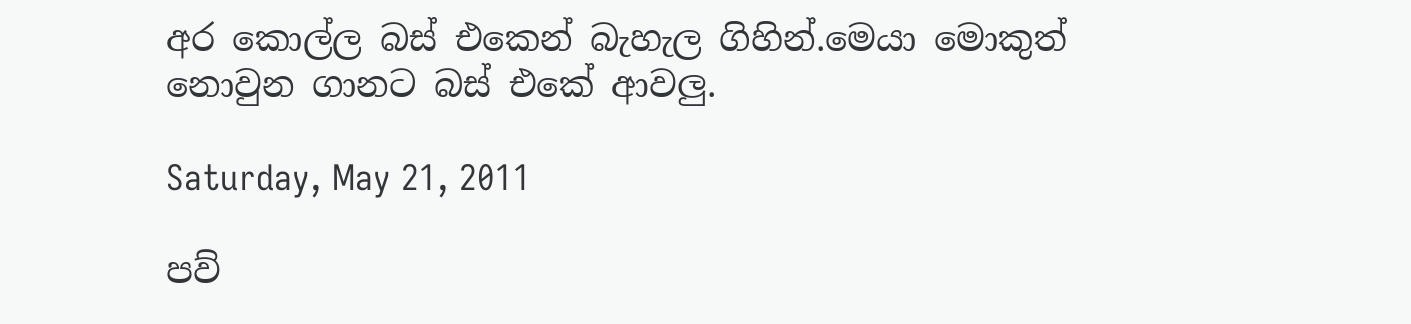අර කොල්ල බස් එකෙන් බැහැල ගිහින්.මෙයා මොකුත් නොවුන ගානට බස් එකේ ආවලු.

Saturday, May 21, 2011

පව්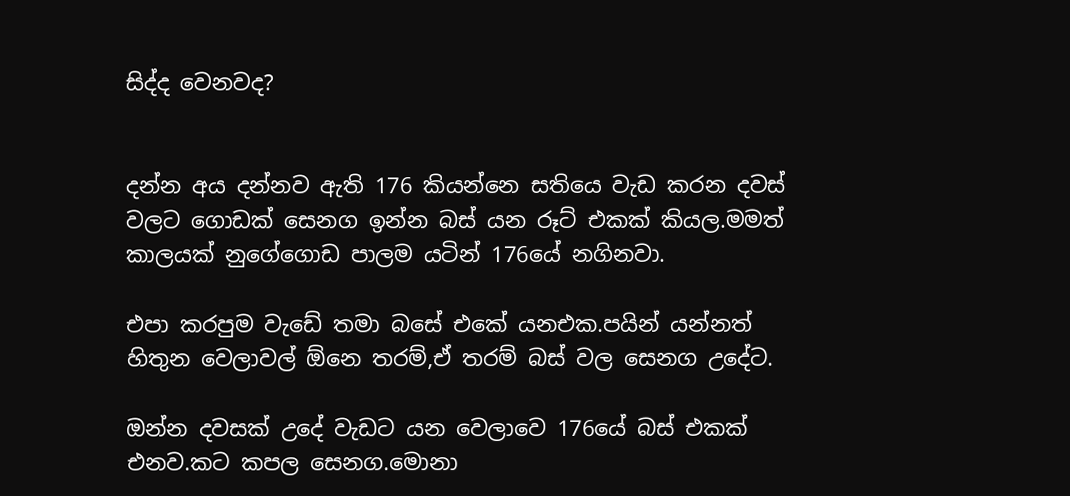සිද්ද වෙනවද?


දන්න අය දන්නව ඇති 176 කියන්නෙ සතියෙ වැඩ කරන දවස් වලට ගොඩක් සෙනග ඉන්න බස් යන රූට් එකක් කියල.මමත් කාලයක් නුගේගොඩ පාලම යටින් 176යේ නගිනවා.

එපා කරපුම වැඩේ තමා බසේ එකේ යනඑක.පයින් යන්නත් හිතුන වෙලාවල් ඕනෙ තරම්,ඒ තරම් බස් වල සෙනග උදේට.

ඔන්න දවසක් උදේ වැඩට යන වෙලාවෙ 176යේ බස් එකක් එනව.කට කපල සෙනග.මොනා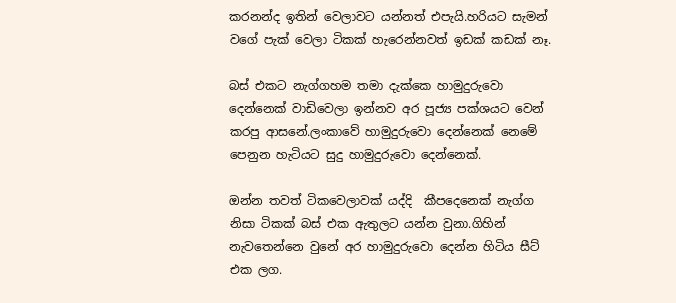කරනන්ද ඉතින් වෙලාවට යන්නත් එපැයි.හරියට සැමන් වගේ පැක් වෙලා ටිකක් හැරෙන්නවත් ඉඩක් කඩක් නෑ.

බස් එකට නැග්ගහම තමා දැක්කෙ හාමුදුරුවො දෙන්නෙක් වාඩිවෙලා ඉන්නව අර පූජ්‍ය පක්ශයට වෙන් කරපු ආසනේ.ලංකාවේ හාමුදුරුවො දෙන්නෙක් නෙමේ පෙනුන හැටියට සුදු හාමුදුරුවො දෙන්නෙක්.

ඔන්න තවත් ටිකවෙලාවක් යද්දි  කීපදෙනෙක් නැග්ග නිසා ටිකක් බස් එක ඇතුලට යන්න වුනා.ගිහින් නැවතෙන්නෙ වුනේ අර හාමුදුරුවො දෙන්න හිටිය සීට් එක ලග.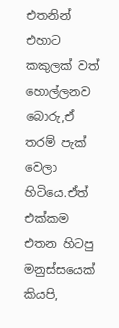එතනින් එහාට කකුලක් වත් හොල්ලනව බොරු,ඒ තරම් පැක් වෙලා හිටියෙ.ඒත් එක්කම එතන හිටපු මනුස්සයෙක් කියපි,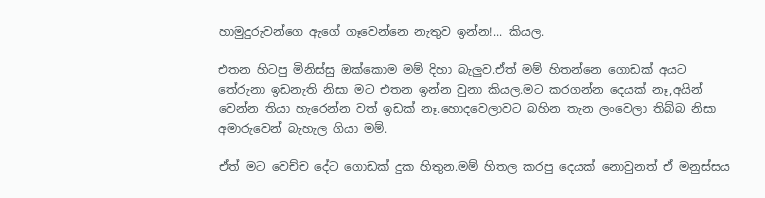හාමුදුරුවන්ගෙ ඇගේ ගෑවෙන්නෙ නැතුව ඉන්න!... කියල.

එතන හිටපු මිනිස්සු ඔක්කොම මම් දිහා බැලුව.ඒත් මම් හිතන්නෙ ගොඩක් අයට තේරුනා ඉඩනැති නිසා මට එතන ඉන්න වුනා කියල.මට කරගන්න දෙයක් නෑ,අයින් වෙන්න තියා හැරෙන්න වත් ඉඩක් නෑ.හොදවෙලාවට බහින තැන ලංවෙලා තිබ්බ නිසා අමාරුවෙන් බැහැල ගියා මම්.

ඒත් මට වෙච්ච දේට ගොඩක් දුක හිතුන.මම් හිතල කරපු දෙයක් නොවුනත් ඒ මනුස්සය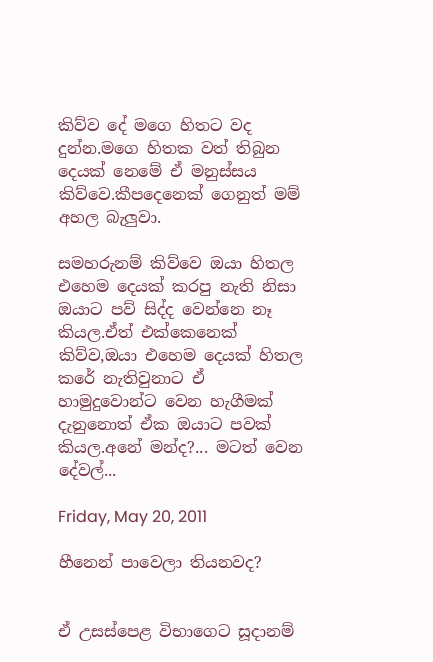කිව්ව දේ මගෙ හිතට වද දුන්න.මගෙ හිතක වත් තිබුන දෙයක් නෙමේ ඒ මනුස්සය කිව්වෙ.කීපදෙනෙක් ගෙනුත් මම් අහල බැලුවා.

සමහරුනම් කිව්වෙ ඔයා හිතල එහෙම දෙයක් කරපු නැති නිසා ඔයාට පව් සිද්ද වෙන්නෙ නෑ කියල.ඒත් එක්කෙනෙක් කිව්ව,ඔයා එහෙම දෙයක් හිතල කරේ නැතිවුනාට ඒ හාමුදුවොන්ට වෙන හැගීමක් දැනුනොත් ඒක ඔයාට පවක් කියල.අනේ මන්ද?... මටත් වෙන දේවල්...

Friday, May 20, 2011

හීනෙන් පාවෙලා තියනවද?


ඒ උසස්පෙළ විභාගෙට සූදානම්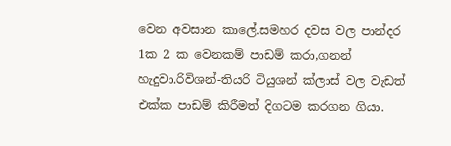වෙන අවසාන කාලේ.සමහර දවස වල පාන්දර 1ක 2 ක වෙනකම් පාඩම් කරා,ගනන් හැදුවා.රිවිශන්-තියරි ටියුශන් ක්ලාස් වල වැඩත් එක්ක පාඩම් කිරීමත් දිගටම කරගන ගියා.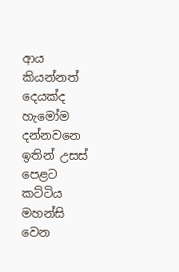ආය කියන්නත් දෙයක්ද හැමෝම දන්නවනෙ ඉතින් උසස් පෙළට කට්ටිය මහන්සි වෙන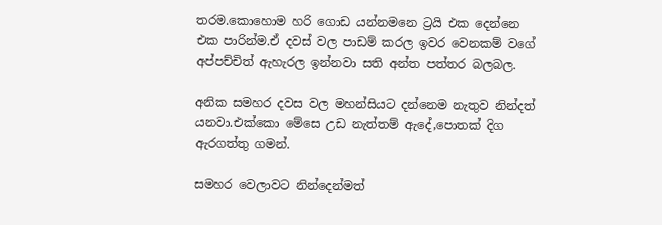තරම.කොහොම හරි ගොඩ යන්නමනෙ ට්‍රයි එක දෙන්නෙ එක පාරින්ම.ඒ දවස් වල පාඩම් කරල ඉවර වෙනකම් වගේ අප්පච්චිත් ඇහැරල ඉන්නවා සති අන්ත පත්තර බලබල.

අනික සමහර දවස වල මහන්සියට දන්නෙම නැතුව නින්දත් යනවා.එක්කො මේසෙ උඩ නැත්තම් ඇදේ,පොතක් දිග ඇරගත්තු ගමන්.

සමහර වෙලාවට නින්දෙන්මත්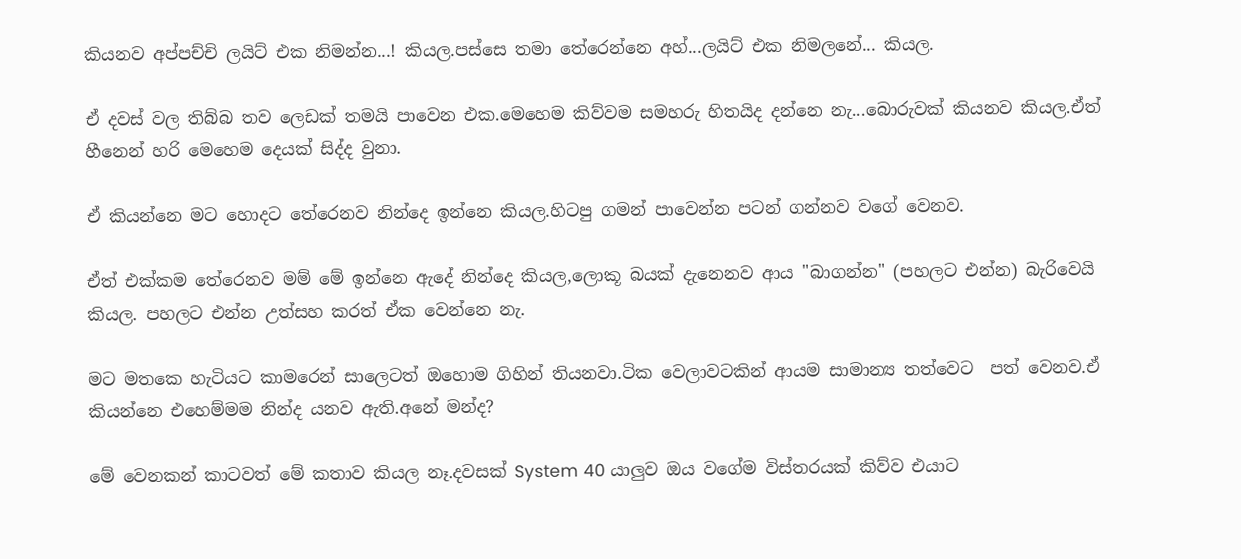කියනව අප්පච්චි ලයිට් එක නිමන්න...! කියල.පස්සෙ තමා තේරෙන්නෙ අහ්...ලයිට් එක නිමලනේ... කියල.

ඒ දවස් වල තිබ්බ තව ලෙඩක් තමයි පාවෙන එක.මෙහෙම කිව්වම සමහරු හිතයිද දන්නෙ නැ...බොරුවක් කියනව කියල.ඒත් හීනෙන් හරි මෙහෙම දෙයක් සිද්ද වුනා.

ඒ කියන්නෙ මට හොදට තේරෙනව නින්දෙ ඉන්නෙ කියල.හිටපු ගමන් පාවෙන්න පටන් ගන්නව වගේ වෙනව.

ඒත් එක්කම තේරෙනව මම් මේ ඉන්නෙ ඇදේ නින්දෙ කියල,ලොකූ බයක් දැනෙනව ආය "බාගන්න" (පහලට එන්න) බැරිවෙයි කියල. පහලට එන්න උත්සහ කරත් ඒක වෙන්නෙ නැ.

මට මතකෙ හැටියට කාමරෙන් සාලෙටත් ඔහොම ගිහින් තියනවා.ටික වෙලාවටකින් ආයම සාමාන්‍ය තත්වෙට  පත් වෙනව.ඒ කියන්නෙ එහෙම්මම නින්ද යනව ඇති.අනේ මන්ද?

මේ වෙනකන් කාටවත් මේ කතාව කියල නෑ.දවසක් System 40 යාලුව ඔය වගේම විස්තරයක් කිව්ව එයාට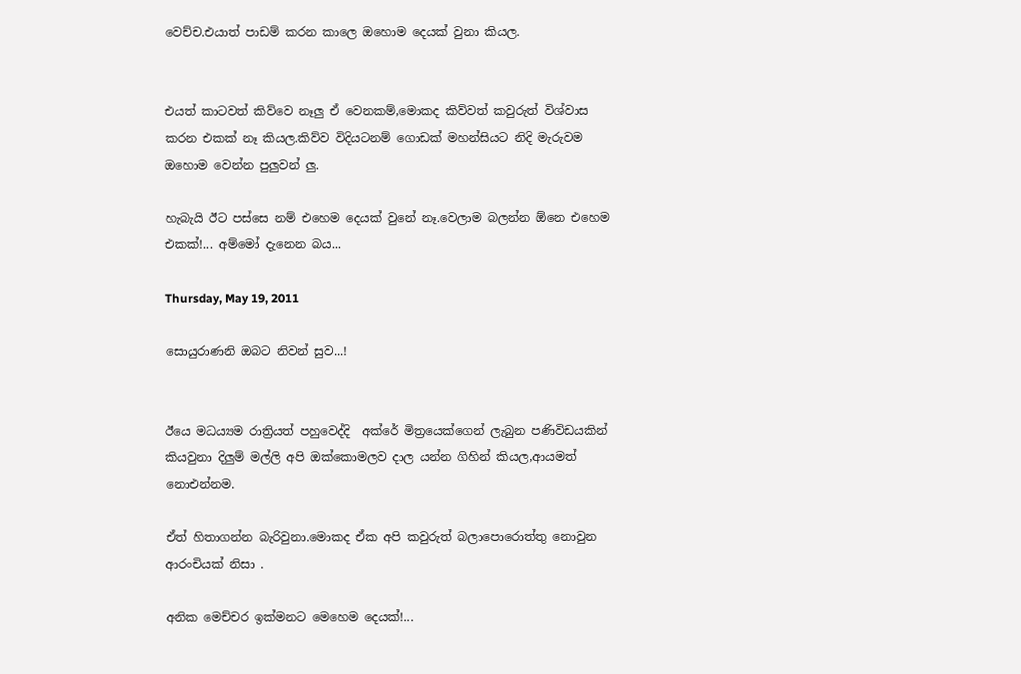වෙච්ච.එයාත් පාඩම් කරන කාලෙ ඔහොම දෙයක් වුනා කියල.


එයත් කාටවත් කිව්වෙ නෑලු ඒ වෙනකම්,මොකද කිව්වත් කවුරුත් විශ්වාස කරන එකක් නෑ කියල.කිව්ව විදියටනම් ගොඩක් මහන්සියට නිදි මැරුවම ඔහොම වෙන්න පුලුවන් ලු.

හැබැයි ඊට පස්සෙ නම් එහෙම දෙයක් වුනේ නෑ.වෙලාම බලන්න ඕනෙ එහෙම එකක්!... අම්මෝ දැනෙන බය...

Thursday, May 19, 2011

සොයුරාණනි ඔබට නිවන් සුව...!


ඊයෙ මධ‍ය්‍යම රාත්‍රියත් පහුවෙද්දි  අක්රේ මිත්‍රයෙක්ගෙන් ලැබුන පණිවිඩයකින් කියවුනා දිලුම් මල්ලි අපි ඔක්කොමලව දාල යන්න ගිහින් කියල,ආයමත් නොඑන්නම.

ඒත් හිතාගන්න බැරිවුනා.මොකද ඒක අපි කවුරුත් බලාපොරොත්තු නොවුන ආරංචියක් නිසා .

අනික මෙච්චර ඉක්මනට මෙහෙම දෙයක්!...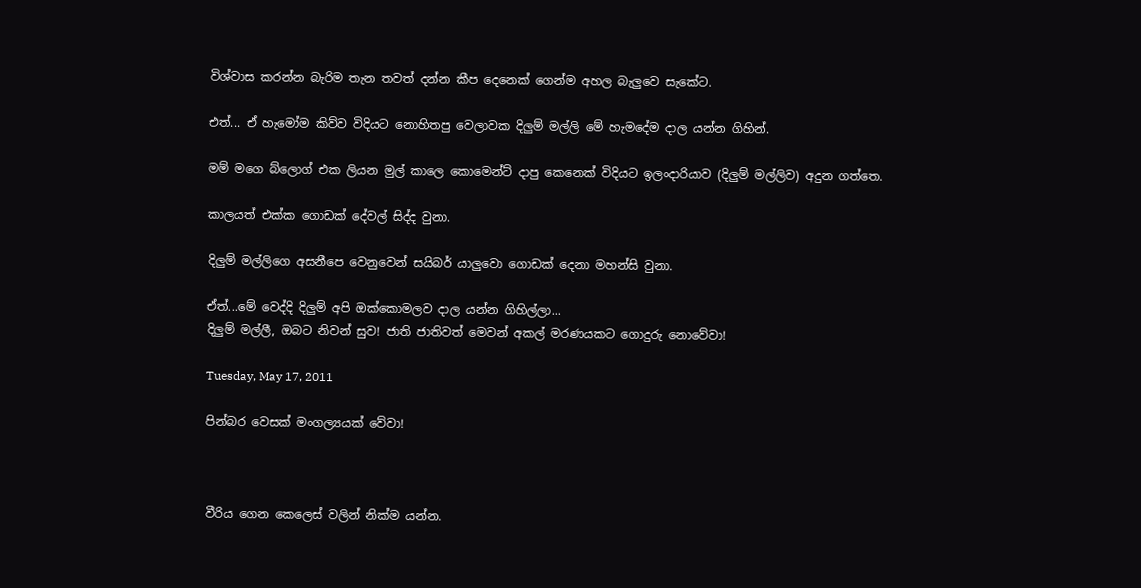විශ්වාස කරන්න බැරිම තැන තවත් දන්න කීප දෙනෙක් ගෙන්ම අහල බැලුවෙ සැකේට.

එත්... ඒ හැමෝම කිව්ව විදියට නොහිතපු වෙලාවක දිලුම් මල්ලි මේ හැමදේම දාල යන්න ගිහින්.

මම් මගෙ බ්ලොග් එක ලියන මුල් කාලෙ කොමෙන්ට් දාපු කෙනෙක් විදියට ඉලංදාරියාව (දිලුම් මල්ලිව) අදුන ගත්තෙ.

කාලයත් එක්ක ගොඩක් දේවල් සිද්ද වුනා.

දිලුම් මල්ලිගෙ අසනීපෙ වෙනුවෙන් සයිබර් යාලුවො ගොඩක් දෙනා මහන්සි වුනා.

ඒත්...මේ වෙද්දි දිලුම් අපි ඔක්කොමලව දාල යන්න ගිහිල්ලා...
දිලුම් මල්ලී, ඔබට නිවන් සුව! ජාති ජාතිවත් මෙවන් අකල් මරණයකට ගොදුරු නොවේවා!

Tuesday, May 17, 2011

පින්බර වෙසක් මංගල්‍යයක් වේවා!



වීරිය ගෙන කෙලෙස් වලින් නික්ම යන්න.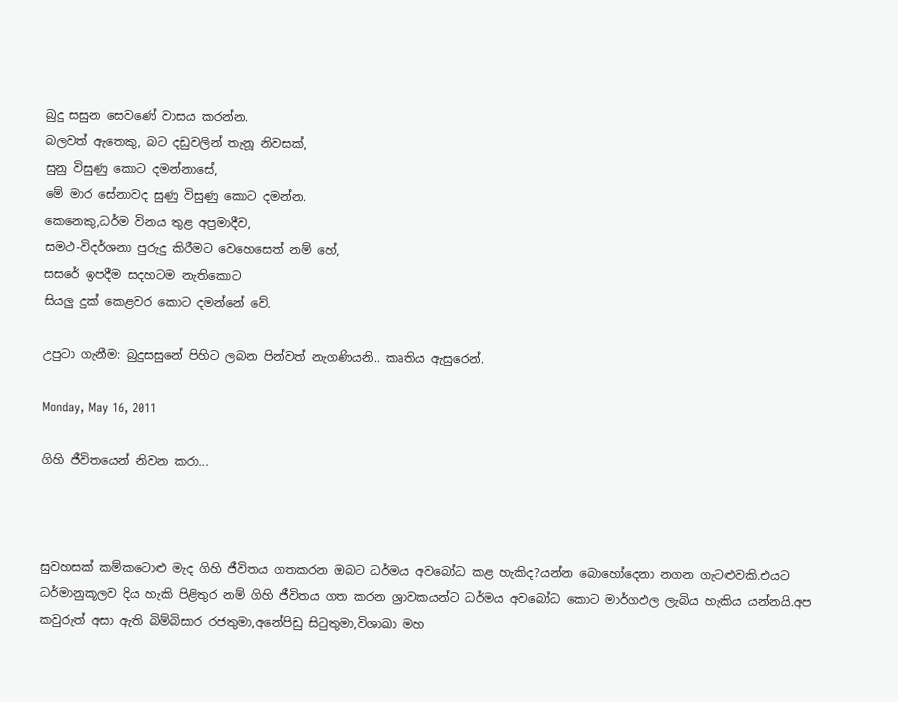බුදු සසුන සෙවණේ වාසය කරන්න.
බලවත් ඇතෙකු, බට දඩුවලින් තැනූ නිවසක්,
සුනු විසුණු කොට දමන්නාසේ,
මේ මාර සේනාවද සුණු විසුණු කොට දමන්න.
කෙනෙකු,ධර්ම විනය තුළ අප්‍රමාදීව,
සමථ-විදර්ශනා පුරුදු කිරීමට වෙහෙසෙත් නම් හේ,
සසරේ ඉපදීම සදහටම නැතිකොට
සියලු දුක් කෙළවර කොට දමන්නේ වේ.

උපුටා ගැනීම: බුදුසසුනේ පිහිට ලබන පින්වත් නැගණියනි.. කෘතිය ඇසුරෙන්.

Monday, May 16, 2011

ගිහි ජීවිතයෙන් නිවන කරා...



සුවහසක් කම්කටොළු මැද ගිහි ජීවිතය ගතකරන ඔබට ධර්මය අවබෝධ කළ හැකිද?යන්න බොහෝදෙනා නගන ගැටළුවකි.එයට ධර්මානුකූලව දිය හැකි පිළිතුර නම් ගිහි ජීවිතය ගත කරන ශ්‍රාවකයන්ට ධර්මය අවබෝධ කොට මාර්ගඵල ලැබිය හැකිය යන්නයි.අප කවුරුත් අසා ඇති බිම්බිසාර රජතුමා,අනේපිඩු සිටුතුමා,විශාඛා මහ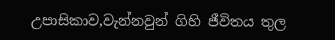උපාසිකාව,වැන්නවුන් ගිහි ජීවිතය තුල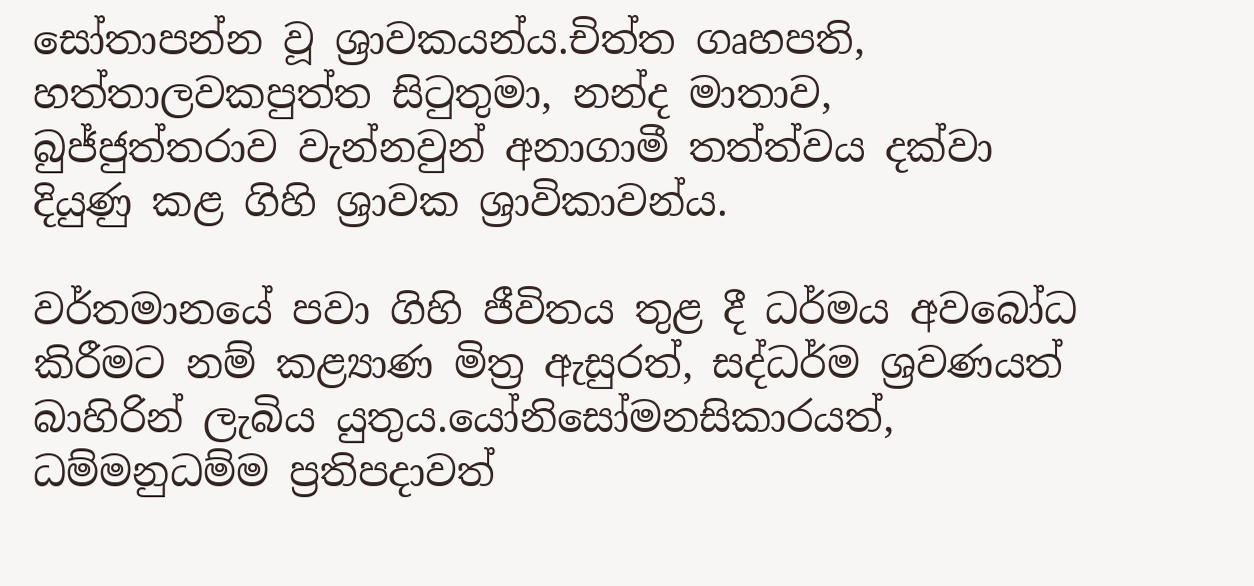සෝතාපන්න වූ ශ්‍රාවකයන්ය.චිත්ත ගෘහපති, හත්තාලවකපුත්ත සිටුතුමා, නන්ද මාතාව, බුජ්ජුත්තරාව වැන්නවුන් අනාගාමී තත්ත්වය දක්වා දියුණු කළ ගිහි ශ්‍රාවක ශ්‍රාවිකාවන්ය.

වර්තමානයේ පවා ගිහි ජීවිතය තුළ දී ධර්මය අවබෝධ කිරීමට නම් කළ්‍යාණ මිත්‍ර ඇසුරත්, සද්ධර්ම ශ්‍රවණයත් බාහිරින් ලැබිය යුතුය.යෝනිසෝමනසිකාරයත්, ධම්මනුධම්ම ප්‍රතිපදාවත්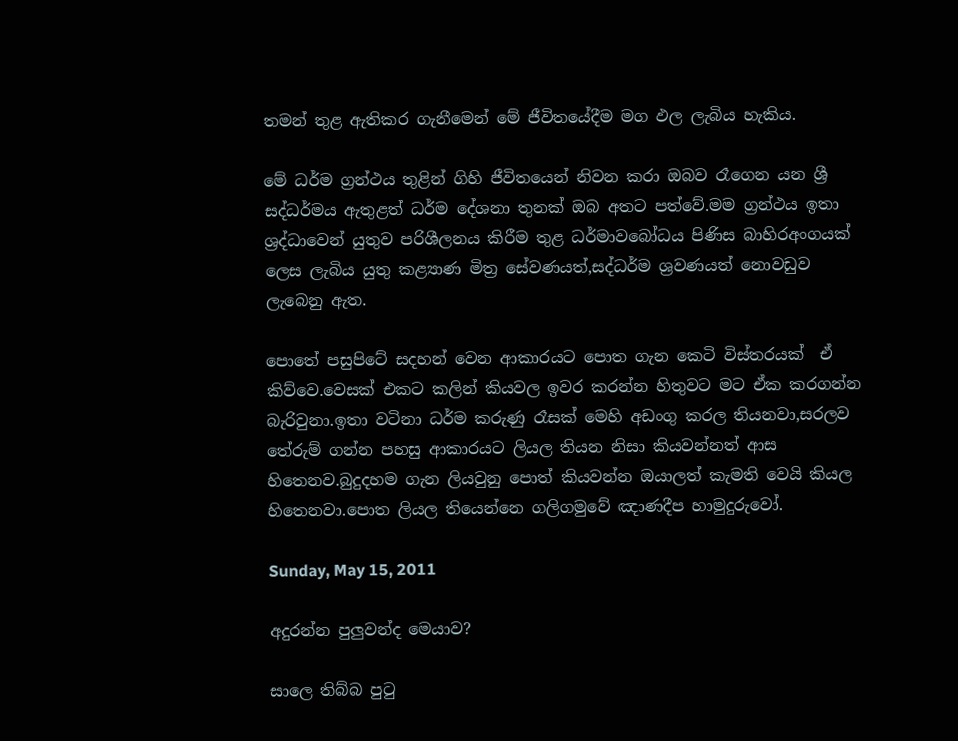තමන් තුළ ඇතිකර ගැනීමෙන් මේ ජීවිතයේදීම මග ඵල ලැබිය හැකිය.

මේ ධර්ම ග්‍රන්ථය තුළින් ගිහි ජීවිතයෙන් නිවන කරා ඔබව රෑගෙන යන ශ්‍රී සද්ධර්මය ඇතුළත් ධර්ම දේශනා තුනක් ඔබ අතට පත්වේ.මම ග්‍රන්ථය ඉතා ශ්‍රද්ධාවෙන් යුතුව පරිශීලනය කිරීම තුළ ධර්මාවබෝධය පිණිස බාහිරඅංගයක් ලෙස ලැබිය යුතු කළ්‍යාණ මිත්‍ර සේවණයත්,සද්ධර්ම ශ්‍රවණයත් නොවඩුව ලැබෙනු ඇත.

පොතේ පසුපිටේ සදහන් වෙන ආකාරයට පොත ගැන කෙටි විස්තරයක්  ඒ කිව්වෙ.වෙසක් එකට කලින් කියවල ඉවර කරන්න හිතුවට මට ඒක කරගන්න බැරිවුනා.ඉතා වටිනා ධර්ම කරුණු රෑසක් මෙහි අඩංගු කරල තියනවා,සරලව තේරුම් ගන්න පහසු ආකාරයට ලියල තියන නිසා කියවන්නත් ආස හිතෙනව.බුදුදහම ගැන ලියවුනු පොත් කියවන්න ඔයාලත් කැමති වෙයි කියල හිතෙනවා.පොත ලියල තියෙන්නෙ ගලිගමුවේ ඤාණදීප හාමුදුරුවෝ.

Sunday, May 15, 2011

අදුරන්න පුලුවන්ද මෙයාව?

සාලෙ තිබ්බ පුටු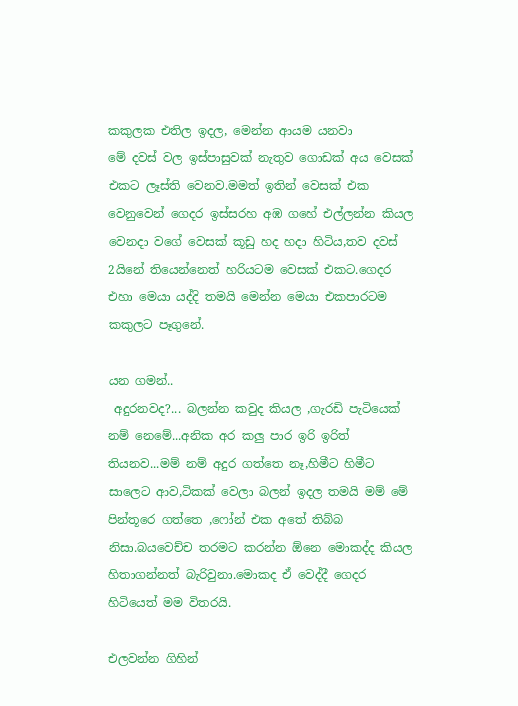කකුලක එතිල ඉදල, මෙන්න ආයම යනවා
මේ දවස් වල ඉස්පාසුවක් නැතුව ගොඩක් අය වෙසක් එකට ලෑස්ති වෙනව.මමත් ඉතින් වෙසක් එක වෙනුවෙන් ගෙදර ඉස්සරහ අඹ ගහේ එල්ලන්න කියල වෙනදා වගේ වෙසක් කූඩු හද හදා හිටිය,තව දවස් 2යිනේ තියෙන්නෙත් හරියටම වෙසක් එකට.ගෙදර එහා මෙයා යද්දි තමයි මෙන්න මෙයා එකපාරටම කකුලට පෑගුනේ.

යන ගමන්..
 අදුරනවද?... බලන්න කවුද කියල ,ගැරඩි පැටියෙක් නම් නෙමේ...අනික අර කලු පාර ඉරි ඉරිත් තියනව...මම් නම් අදුර ගත්තෙ නෑ,හිමීට හිමීට සාලෙට ආව,ටිකක් වෙලා බලන් ඉදල තමයි මම් මේ පින්තූරෙ ගත්තෙ ,ෆෝන් එක අතේ තිබ්බ නිසා.බයවෙච්ච තරමට කරන්න ඕනෙ මොකද්ද කියල හිතාගන්නත් බැරිවුනා.මොකද ඒ වෙද්දී ගෙදර හිටියෙත් මම විතරයි.

එලවන්න ගිහින්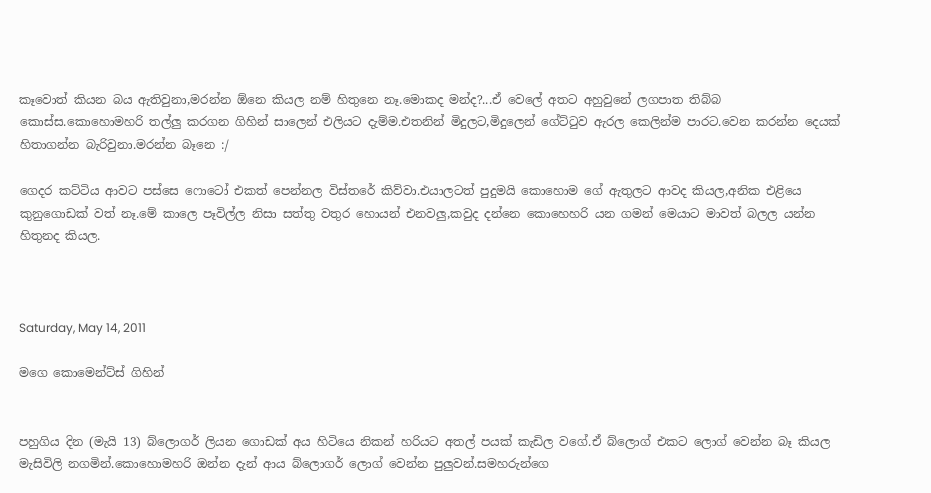කෑවොත් කියන බය ඇතිවුනා,මරන්න ඕනෙ කියල නම් හිතුනෙ නෑ.මොකද මන්ද?...ඒ වෙලේ අතට අහුවුනේ ලගපාත තිබ්බ කොස්ස.කොහොමහරි තල්ලු කරගන ගිහින් සාලෙන් එලියට දැම්ම.එතනින් මිදුලට,මිදුලෙන් ගේට්ටුව ඇරල කෙලින්ම පාරට.වෙන කරන්න දෙයක් හිතාගන්න බැරිවුනා.මරන්න බෑනෙ :/

ගෙදර කට්ටිය ආවට පස්සෙ ෆොටෝ එකත් පෙන්නල විස්තරේ කිව්වා.එයාලටත් පුදුමයි කොහොම ගේ ඇතුලට ආවද කියල,අනික එළියෙ කුනුගොඩක් වත් නෑ.මේ කාලෙ පෑවිල්ල නිසා සත්තු වතුර හොයන් එනවලු,කවුද දන්නෙ කොහෙහරි යන ගමන් මෙයාට මාවත් බලල යන්න හිතුනද කියල.



Saturday, May 14, 2011

මගෙ කොමෙන්ට්ස් ගිහින්


පහුගිය දින (මැයි 13) බ්ලොග‍ර් ලියන ගොඩක් අය හිටියෙ නිකන් හරියට අතල් පයක් කැඩිල වගේ.ඒ බ්ලොග් එකට ලොග් වෙන්න බෑ කියල මැසිවිලි නගමින්.කොහොමහරි ඔන්න දැන් ආය බ්ලොග‍ර් ලොග් වෙන්න පුලුවන්.සමහරුන්ගෙ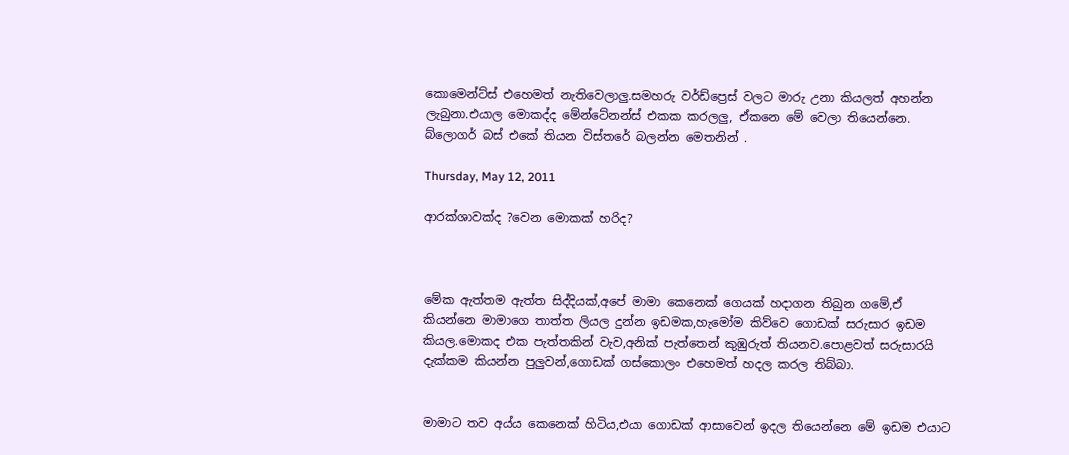කොමෙන්ට්ස් එහෙමත් නැතිවෙලාලු.සමහරු වර්ඩ්ප්‍රෙස් වලට මාරු උනා කියලත් අහන්න ලැබුනා.එයාල මොකද්ද මේන්ටේනන්ස් එකක කරලලු, ඒකනෙ මේ වෙලා තියෙන්නෙ. බ්ලොගර් බස් එකේ තියන විස්තරේ බලන්න මෙතනින් .

Thursday, May 12, 2011

ආරක්ශාවක්ද ?වෙන මොකක් හරිද?



මේක ඇත්තම ඇත්ත සිද්දියක්,අපේ මාමා කෙනෙක් ගෙයක් හදාගන තිබුන ගමේ,ඒ කියන්නෙ මාමාගෙ තාත්ත ලියල දුන්න ඉඩමක,හැමෝම කිව්වෙ ගොඩක් සරුසාර ඉඩම කියල.මොකද එක පැත්තකින් වැව,අනික් පැත්තෙන් කුඹුරුත් තියනව.පොළවත් සරුසාරයි දැක්කම කියන්න පුලුවන්,ගොඩක් ගස්කොලං එහෙමත් හදල කරල තිබ්බා.


මාමාට තව අය්ය කෙනෙක් හිටිය,එයා ගොඩක් ආසාවෙන් ඉදල තියෙන්නෙ මේ ඉඩම එයාට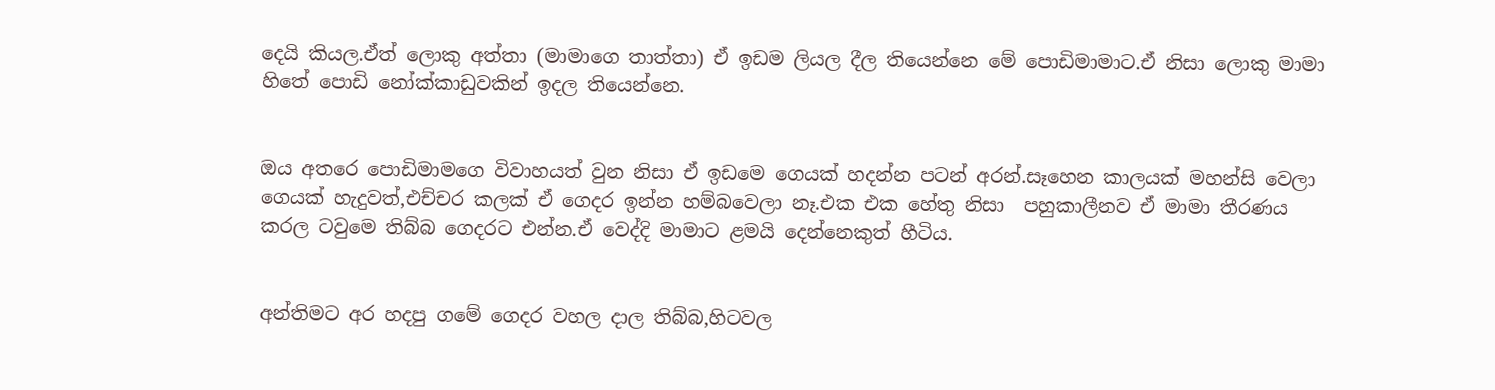දෙයි කියල.ඒත් ලොකු අත්තා (මාමාගෙ තාත්තා) ඒ ඉඩම ලියල දීල තියෙන්නෙ මේ පොඩිමාමාට.ඒ නිසා ලොකු මාමා හිතේ පොඩි නෝක්කාඩුවකින් ඉදල තියෙන්නෙ.


ඔය අතරෙ පොඩිමාමගෙ විවාහයත් වුන නිසා ඒ ඉඩමෙ ගෙයක් හදන්න පටන් අරන්.සෑහෙන කාලයක් මහන්සි වෙලා ගෙයක් හැදුවත්,එච්චර කලක් ඒ ගෙදර ඉන්න හම්බවෙලා නෑ.එක එක හේතු නිසා  පහුකාලීනව ඒ මාමා තීරණය කරල ටවුමෙ තිබ්බ ගෙදරට එන්න.ඒ වෙද්දි මාමාට ළමයි දෙන්නෙකුත් හීටිය.


අන්තිමට අර හදපු ගමේ ගෙදර වහල දාල තිබ්බ,හිටවල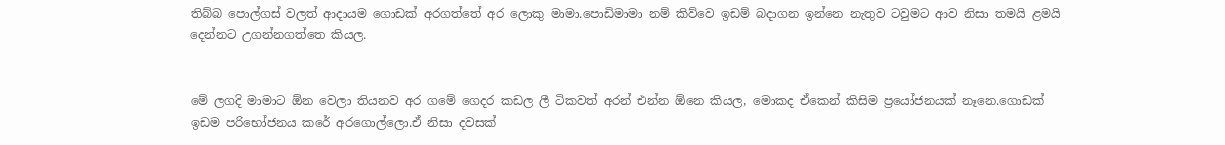තිබ්බ පොල්ගස් වලත් ආදායම ගොඩක් අරගත්තේ අර ලොකු මාමා.පොඩිමාමා නම් කිව්වෙ ඉඩම් බදාගන ඉන්නෙ නැතුව ටවුමට ආව නිසා තමයි ළමයි දෙන්නට උගන්නගත්තෙ කියල.


මේ ලගදි මාමාට ඕන වෙලා තියනව අර ගමේ ගෙදර කඩල ලී ටිකවත් අරන් එන්න ඕනෙ කියල, මොකද ඒකෙන් කිසිම ප්‍රයෝජනයක් නෑනෙ.ගොඩක් ඉඩම පරිභෝජනය කරේ අරගොල්ලො.ඒ නිසා දවසක්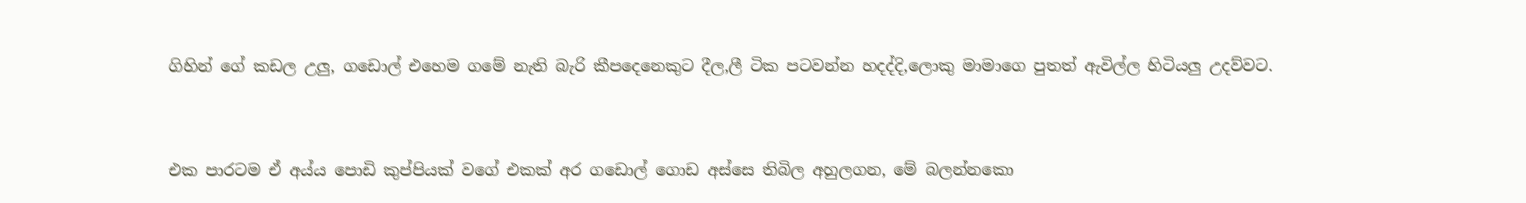ගිහින් ගේ කඩල උලු, ගඩොල් එහෙම ගමේ නැති බැරි කීපදෙනෙකුට දීල,ලී ටික පටවන්න හදද්දි,ලොකු මාමාගෙ පුතත් ඇවිල්ල හිටියලු උදව්වට.


එක පාරටම ඒ අය්ය පොඩි කුප්පියක් වගේ එකක් අර ගඩොල් ගොඩ අස්සෙ තිබිල අහුලගන, මේ බලන්නකො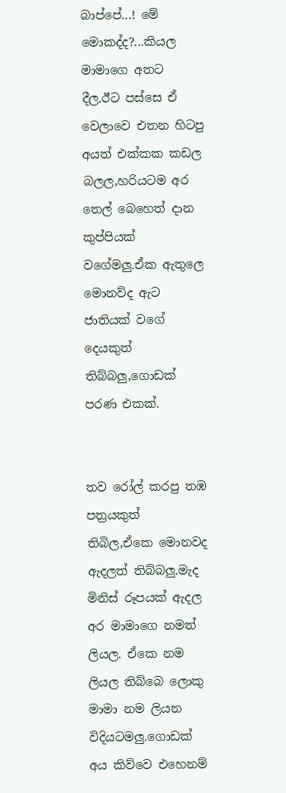බාප්පේ...! මේ මොකද්ද?...කියල මාමාගෙ අතට දීල.ඊට පස්සෙ ඒ වෙලාවෙ එතන හිටපු අයත් එක්කක කඩල බලල,හරියටම අර තෙල් බෙහෙත් දාන කුප්පියක් වගේමලු.ඒක ඇතුලෙ මොනව්ද ඇට ජාතියක් වගේ දෙයකුත් තිබ්බලු,ගොඩක් පරණ එකක්.


තව රෝල් කරපු තඹ පත්‍රයකුත් තිබිල,ඒකෙ මොනවද ඇදලත් තිබ්බලු.මැද මිනිස් රූපයක් ඇදල අර මාමාගෙ නමත් ලියල. ඒකෙ නම ලියල තිබ්බෙ ලොකු මාමා නම ලියන විදියටමලු.ගොඩක් අය කිව්වෙ එහෙනම්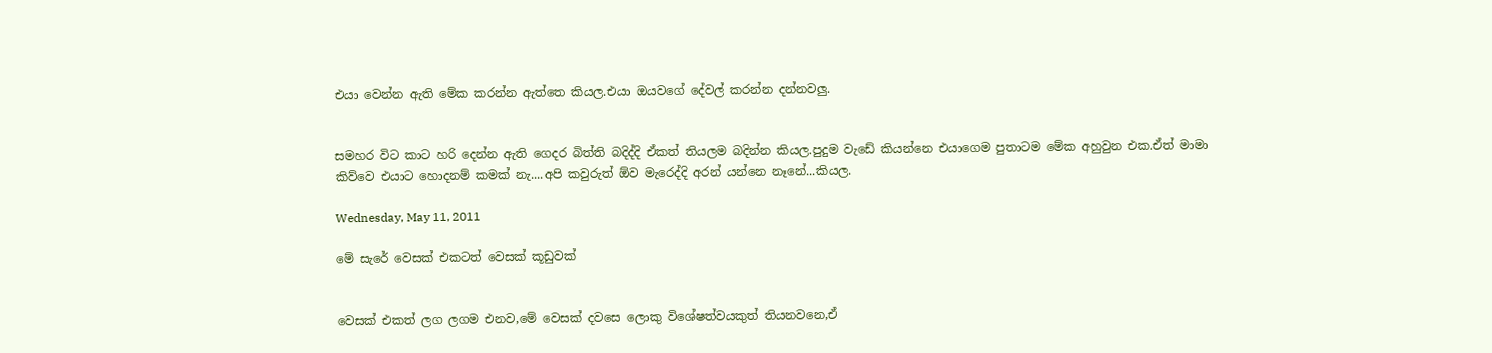එයා වෙන්න ඇති මේක කරන්න ඇත්තෙ කියල.එයා ඔයවගේ දේවල් කරන්න දන්නවලු.


සමහර විට කාට හරි දෙන්න ඇති ගෙදර බිත්ති බදිද්දි ඒකත් තියලම බදින්න කියල.පුදුම වැඩේ කියන්නෙ එයාගෙම පුතාටම මේක අහුවුන එක.ඒත් මාමා කිව්වෙ එයාට හොදනම් කමක් නැ....අපි කවුරුත් ඕව මැරෙද්දි අරන් යන්නෙ නෑනේ...කියල.

Wednesday, May 11, 2011

මේ සැරේ වෙසක් එකටත් වෙසක් කූඩුවක්


වෙසක් එකත් ලග ලගම එනව,මේ වෙසක් දවසෙ ලොකු විශේෂත්වයකුත් තියනවනෙ,ඒ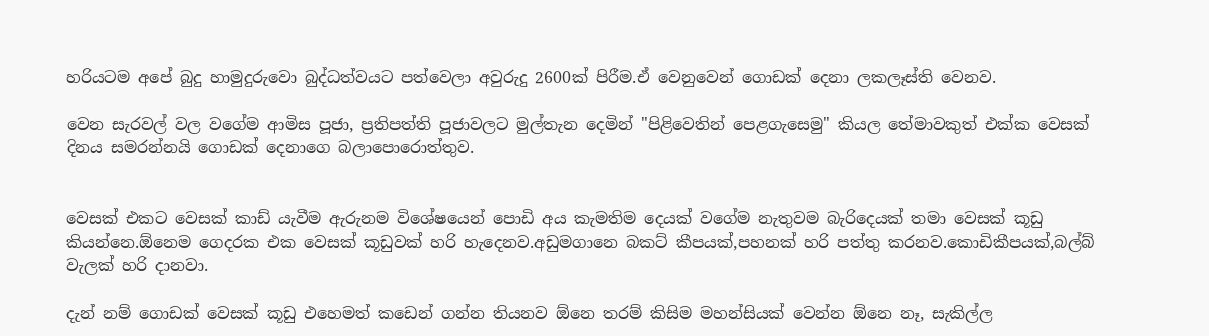හරියටම අපේ බුදු හාමුදුරුවො බුද්ධත්වයට පත්වෙලා අවුරුදු 2600ක් පිරීම.ඒ වෙනුවෙන් ගොඩක් දෙනා ලකලෑස්ති වෙනව.

වෙන සැරවල් වල වගේම ආමිස පූජා, ප්‍රතිපත්ති පූජාවලට මුල්තැන දෙමින් "පිළිවෙතින් පෙළගැසෙමු" කියල තේමාවකුත් එක්ක වෙසක් දිනය සමරන්නයි ගොඩක් දෙනාගෙ බලාපොරොත්තුව.


වෙසක් එකට වෙසක් කාඩ් යැවීම ඇරුනම විශේෂයෙන් පොඩි අය කැමතිම දෙයක් වගේම නැතුවම බැරිදෙයක් තමා වෙසක් කූඩු කියන්නෙ.ඕනෙම ගෙදරක එක වෙසක් කූඩුවක් හරි හැදෙනව.අඩුමගානෙ බකට් කීපයක්,පහනක් හරි පත්තු කරනව.කොඩිකීපයක්,බල්බ් වැලක් හරි දානවා.

දැන් නම් ගොඩක් වෙසක් කූඩු එහෙමත් කඩෙන් ගන්න තියනව ඕනෙ තරම් කිසිම මහන්සියක් වෙන්න ඕනෙ නෑ, සැකිල්ල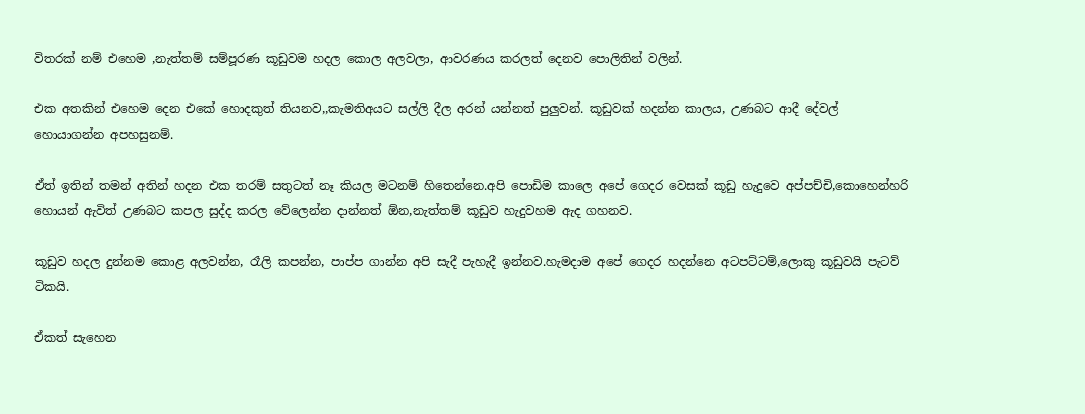විතරක් නම් එහෙම ,නැත්තම් සම්පූරණ කූඩුවම හදල කොල අලවලා, ආවරණය කරලත් දෙනව පොලිතින් වලින්.

එක අතකින් එහෙම දෙන එකේ හොදකුත් තියනව,,කැමතිඅයට සල්ලි දීල අරන් යන්නත් පුලුවන්. කූඩුවක් හදන්න කාලය, උණබට ආදී දේවල් හොයාගන්න අපහසුනම්.

ඒත් ඉතින් තමන් අතින් හදන එක තරම් සතුටත් නෑ කියල මටනම් හිතෙන්නෙ.අපි පොඩිම කාලෙ අපේ ගෙදර වෙසක් කූඩු හැදුවෙ අප්පච්චි,කොහෙන්හරි හොයන් ඇවිත් උණබට කපල සුද්ද කරල වේලෙන්න දාන්නත් ඕන,නැත්තම් කූඩුව හැදුවහම ඇද ගහනව.

කූඩුව හදල දුන්නම කොළ අලවන්න, රෑලි කපන්න, පාප්ප ගාන්න අපි සැදී පැහැදී ඉන්නව.හැමදාම අපේ ගෙදර හදන්නෙ අටපට්ටම්,ලොකු කූඩුවයි පැටව් ටිකයි.

ඒකත් සැහෙන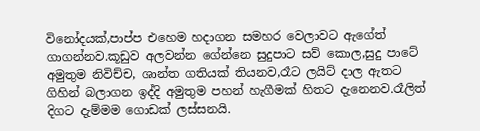විනෝදයක්,පාප්ප එහෙම හදාගන සමහර වෙලාවට ඇගේත් ගාගන්නව.කූඩුව අලවන්න ගේන්නෙ සුදුපාට සව් කොල,සුදු පාටේ අමුතුම නිවිච්ච, ශාන්ත ගතියක් තියනව,රෑට ලයිට් දාල ඇතට ගිහින් බලාගන ඉද්දි අමුතුම පහන් හැගීමක් හිතට දැනෙනව.රෑලිත් දිගට දැම්මම ගොඩක් ලස්සනයි.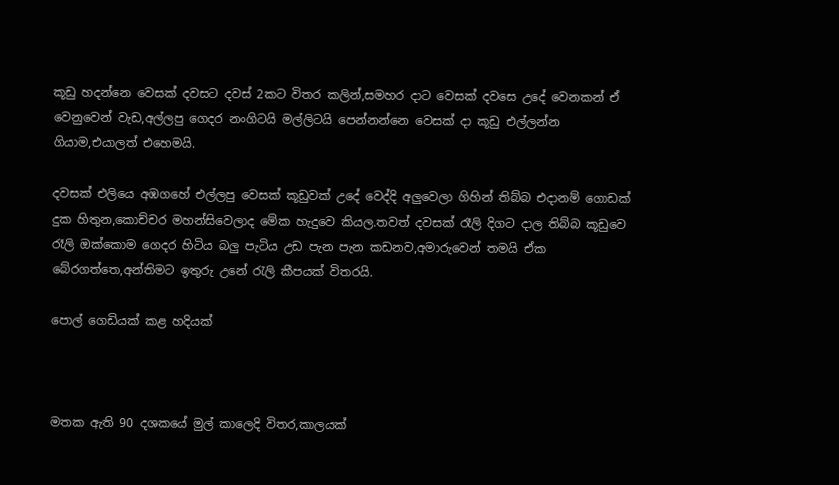කූඩු හදන්නෙ වෙසක් දවසට දවස් 2කට විතර කලින්,සමහර දාට වෙසක් දවසෙ උදේ වෙනකන් ඒ වෙනුවෙන් වැඩ,අල්ලපු ගෙදර නංගිටයි මල්ලිටයි පෙන්නන්නෙ වෙසක් දා කූඩු එල්ලන්න ගියාම,එයාලත් එහෙමයි.

දවසක් එලියෙ අඹගහේ එල්ලපු වෙසක් කූඩුවක් උදේ වෙද්දි අලුවෙලා ගිහින් තිබ්බ එදානම් ගොඩක් දුක හිතුන,කොච්චර මහන්සිවෙලාද මේක හැදුවෙ කියල.තවත් දවසක් රෑලි දිගට දාල තිබ්බ කූඩුවෙ රෑලි ඔක්කොම ගෙදර හිටිය බලු පැටිය උඩ පැන පැන කඩනව,අමාරුවෙන් තමයි ඒක බේරගත්තෙ,අන්තිමට ඉතුරු උනේ රැලි කීපයක් විතරයි.

පොල් ගෙඩියක් කළ හදියක්



මතක ඇති 90 දශකයේ මුල් කාලෙදි විතර,කාලයක්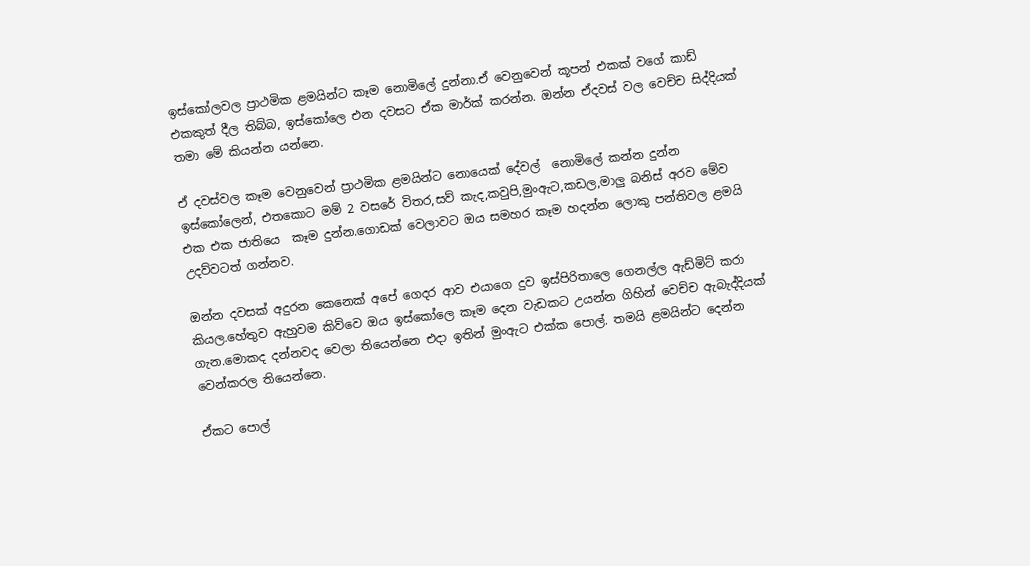ඉස්කෝලවල ප්‍රාථමික ළමයින්ට කෑම නොමිලේ දුන්නා.ඒ වෙනුවෙන් කූපන් එකක් වගේ කාඩ් එකකුත් දීල තිබ්බ, ඉස්කෝලෙ එන දවසට ඒක මාර්ක් කරන්න. ඔන්න ඒදවස් වල වෙච්ච සිද්දියක් තමා මේ කියන්න යන්නෙ.

ඒ දවස්වල කෑම වෙනුවෙන් ප්‍රාථමික ළමයින්ට නොයෙක් දේවල්  නොමිලේ කන්න දුන්න ඉස්කෝලෙන්, එතකොට මම් 2 වසරේ විතර,සව් කැද,කවුපි,මුංඇට,කඩල,මාලු බනිස් අරව මේව එක එක ජාතියෙ  කෑම දුන්න.ගොඩක් වෙලාවට ඔය සමහර කෑම හදන්න ලොකු පන්තිවල ළමයි උදව්වටත් ගන්නව.

ඔන්න දවසක් අදුරන කෙනෙක් අපේ ගෙදර ආව එයාගෙ දුව ඉස්පිරිතාලෙ ගෙනල්ල ඇඩ්මිට් කරා කියල.හේතුව ඇහුවම කිව්වෙ ඔය ඉස්කෝලෙ කෑම දෙන වැඩකට උයන්න ගිහින් වෙච්ච ඇබැද්දියක් ගැන.මොකද දන්නවද වෙලා තියෙන්නෙ එදා ඉතින් මුංඇට එක්ක පොල්. තමයි ළමයින්ට දෙන්න වෙන්කරල තියෙන්නෙ.

ඒකට පොල්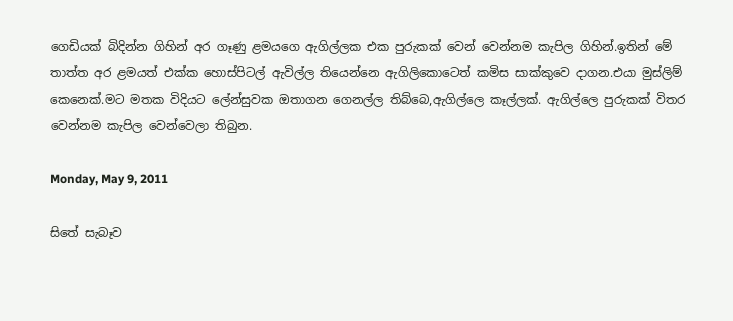ගෙඩියක් බිදින්න ගිහින් අර ගෑණු ළමයගෙ ඇගිල්ලක එක පුරුකක් වෙන් වෙන්නම කැපිල ගිහින්.ඉතින් මේ තාත්ත අර ළමයත් එක්ක හොස්පිටල් ඇවිල්ල තියෙන්නෙ ඇගිලිකොටෙත් කමිස සාක්කුවෙ දාගන.එයා මුස්ලිම් කෙනෙක්.මට මතක විදියට ලේන්සුවක ඔතාගන ගෙනල්ල තිබ්බෙ,ඇගිල්ලෙ කෑල්ලක්. ඇගිල්ලෙ පුරුකක් විතර වෙන්නම කැපිල වෙන්වෙලා තිබුන.

Monday, May 9, 2011

සිතේ සැබෑව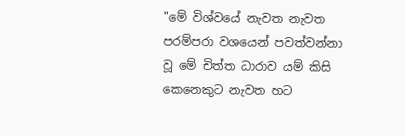"මේ විශ්වයේ නැවත නැවත පරම්පරා වශයෙන් පවත්වන්නා වූ මේ චිත්ත ධාරාව යම් කිසි කෙනෙකුට නැවත හට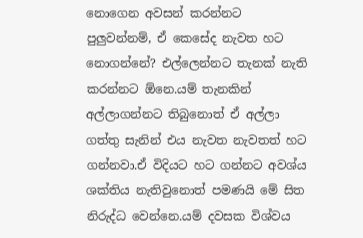නොගෙන අවසන් කරන්නට පුලුවන්නම්, ඒ කෙසේද නැවත හට නොගන්නේ? එල්ලෙන්නට තැනක් නැති කරන්නට ඕනෙ.යම් තැනකින් අල්ලාගන්නට තිබුනොත් ඒ අල්ලා ගත්තු සැනින් එය නැවත නැවතත් හට ගන්නවා.ඒ විදියට හට ගන්නට අවශ්ය ශක්තිය නැතිවුනොත් පමණයි මේ සිත නිරුද්ධ වෙන්නෙ.යම් දවසක විශ්වය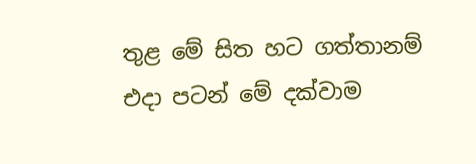තුළ මේ සිත හට ගත්තානම් එදා පටන් මේ දක්වාම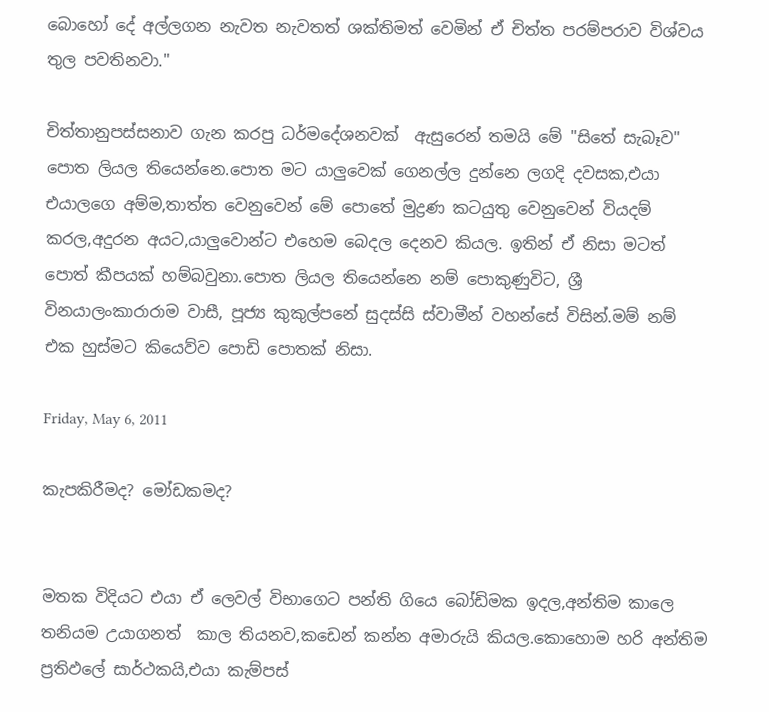බොහෝ දේ අල්ලගන නැවත නැවතත් ශක්තිමත් වෙමින් ඒ චිත්ත පරම්පරාව විශ්වය තුල පවතිනවා."

චිත්තානුපස්සනාව ගැන කරපු ධර්මදේශනවක්  ඇසුරෙන් තමයි මේ "සිතේ සැබෑව" පොත ලියල තියෙන්නෙ.පොත මට යාලුවෙක් ගෙනල්ල දුන්නෙ ලගදි දවසක,එයා එයාලගෙ අම්ම,තාත්ත වෙනුවෙන් මේ පොතේ මුද්‍රණ කටයුතු වෙනුවෙන් වියදම් කරල,අදුරන අයට,යාලුවොන්ට එහෙම බෙදල දෙනව කියල. ඉතින් ඒ නිසා මටත් පොත් කීපයක් හම්බවුනා.පොත ලියල තියෙන්නෙ නම් පොකුණුවිට, ශ්‍රී විනයාලංකාරාරාම වාසී, පූජ්‍ය කුකුල්පනේ සුදස්සි ස්වාමීන් වහන්සේ විසින්.මම් නම් එක හුස්මට කියෙව්ව පොඩි පොතක් නිසා.

Friday, May 6, 2011

කැපකිරීමද? මෝඩකමද?


මතක විදියට එයා ඒ ලෙවල් විභාගෙට පන්ති ගියෙ බෝඩිමක ඉදල,අන්තිම කාලෙ තනියම උයාගනත්  කාල තියනව,කඩෙන් කන්න අමාරුයි කියල.කොහොම හරි අන්තිම ප්‍රතිඵලේ සාර්ථකයි,එයා කැම්පස්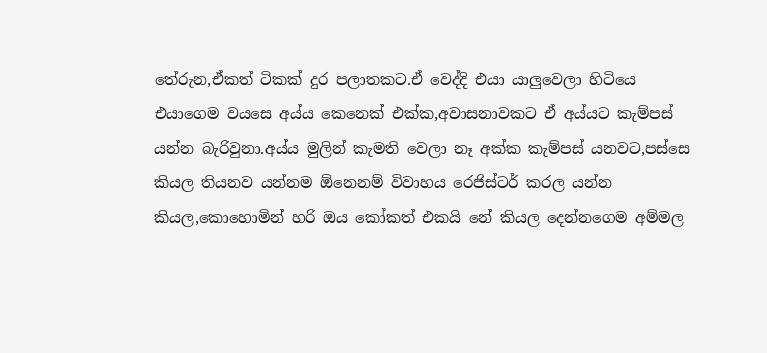තේරුන,ඒකත් ටිකක් දුර පලාතකට.ඒ වෙද්දි එයා යාලුවෙලා හිටියෙ එයාගෙම වයසෙ අය්ය කෙනෙක් එක්ක,අවාසනාවකට ඒ අය්යට කැම්පස් යන්න බැරිවුනා.අය්ය මුලින් කැමති වෙලා නෑ අක්ක කැම්පස් යනවට,පස්සෙ කියල තියනව යන්නම ඕනෙනම් විවාහය රෙජිස්ටර් කරල යන්න කියල,කොහොමින් හරි ඔය කෝකත් එකයි නේ කියල දෙන්නගෙම අම්මල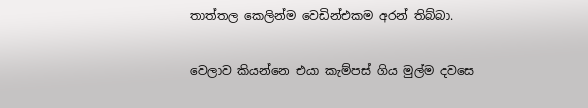තාත්තල කෙලින්ම වෙඩින්එකම අරන් තිබ්බා.

වෙලාව කියන්නෙ එයා කැම්පස් ගිය මුල්ම දවසෙ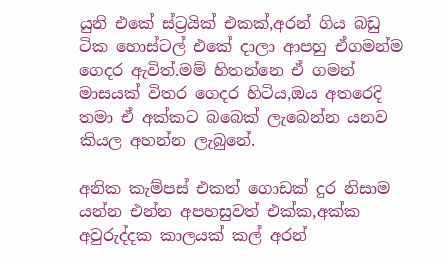යුනි එකේ ස්ට්‍රයික් එකක්,අරන් ගිය බඩු ටික හොස්ටල් එකේ දාලා ආපහු ඒගමන්ම ගෙදර ඇවිත්.මම් හිතන්නෙ ඒ ගමන් මාසයක් විතර ගෙදර හිටිය,ඔය අතරෙදි තමා ඒ අක්කට බබෙක් ලැබෙන්න යනව කියල අහන්න ලැබුනේ.

අනික කැම්පස් එකත් ගොඩක් දුර නිසාම යන්න එන්න අපහසුවත් එක්ක,අක්ක අවුරුද්දක කාලයක් කල් අරන්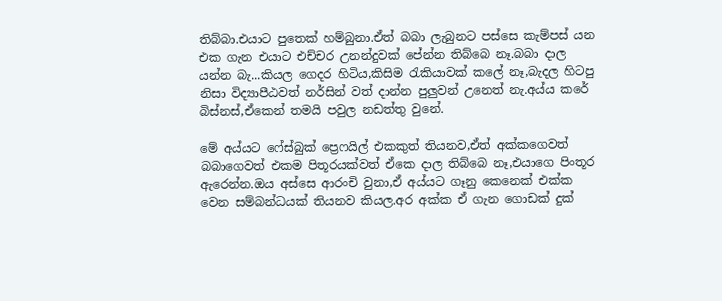තිබ්බා.එයාට පුතෙක් හම්බුනා.ඒත් බබා ලැබුනට පස්සෙ කැම්පස් යන එක ගැන එයාට එච්චර උනන්දුවක් පේන්න තිබ්බෙ නෑ.බබා දාල යන්න බැ...කියල ගෙදර හිටිය,කිසිම රැකියාවක් කලේ නෑ,බැදල හිටපු නිසා විද්‍යාපීඨවත් නර්සින් වත් දාන්න පුලුවන් උනෙත් නැ.අය්ය කරේ බිස්නස්,ඒකෙන් තමයි පවුල නඩත්තු වුනේ.

මේ අය්යට ෆේස්බුක් ප්‍රෙෆයිල් එකකුත් තියනව,ඒත් අක්කගෙවත් බබාගෙවත් එකම පිතූරයක්වත් ඒකෙ දාල තිබ්බෙ නෑ,එයාගෙ පිංතූර ඇරෙන්න.ඔය අස්සෙ ආරංචි වුනා,ඒ අය්යට ගෑනු කෙනෙක් එක්ක වෙන සම්බන්ධයක් තියනව කියල.අර අක්ක ඒ ගැන ගොඩක් දුක්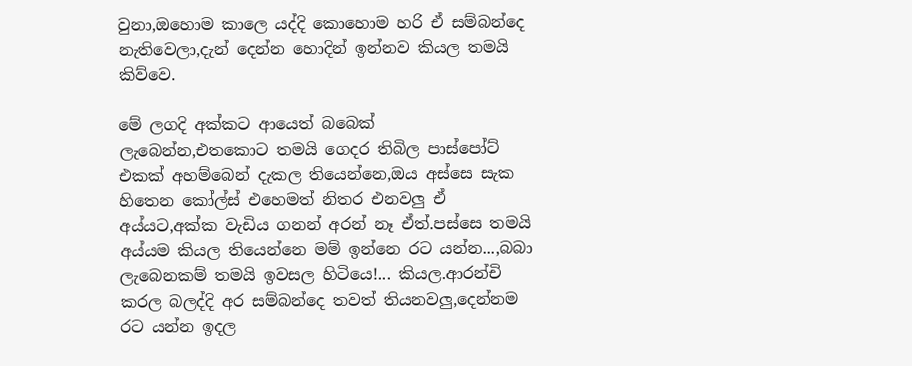වුනා,ඔහොම කාලෙ යද්දි කොහොම හරි ඒ සම්බන්දෙ නැතිවෙලා,දැන් දෙන්න හොදින් ඉන්නව කියල තමයි කිව්වෙ.

මේ ලගදි අක්කට ආයෙත් බබෙක් ලැබෙන්න,එතකොට තමයි ගෙදර තිබිල පාස්පෝට් එකක් අහම්බෙන් දැකල තියෙන්නෙ,ඔය අස්සෙ සැක හිතෙන කෝල්ස් එහෙමත් නිතර එනවලු ඒ අය්යට,අක්ක වැඩිය ගනන් අරන් නෑ ඒත්.පස්සෙ තමයි අය්යම කියල තියෙන්නෙ මම් ඉන්නෙ රට යන්න...,බබා ලැබෙනකම් තමයි ඉවසල හිටියෙ!... කියල.ආරන්චි කරල බලද්දි අර සම්බන්දෙ තවත් තියනවලු,දෙන්නම රට යන්න ඉදල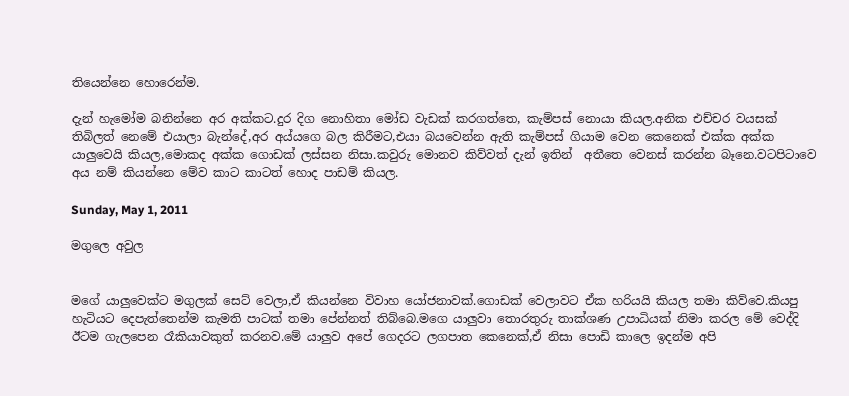තියෙන්නෙ හොරෙන්ම.

දැන් හැමෝම බනින්නෙ අර අක්කට.දුර දිග නොහිතා මෝඩ වැඩක් කරගත්තෙ, කැම්පස් නොයා කියල.අනික එච්චර වයසක් තිබිලත් නෙමේ එයාලා බැන්දේ,අර අය්යගෙ බල කිරීමට,එයා බයවෙන්න ඇති කැම්පස් ගියාම වෙන කෙනෙක් එක්ක අක්ක යාලුවෙයි කියල,මොකද අක්ක ගොඩක් ලස්සන නිසා.කවුරු මොනව කිව්වත් දැන් ඉතින්  අතීතෙ වෙනස් කරන්න බෑනෙ.වටපිටාවෙ අය නම් කියන්නෙ මේව කාට කාටත් හොද පාඩම් කියල.

Sunday, May 1, 2011

මගුලෙ අවුල


මගේ යාලුවෙක්ට මගුලක් සෙට් වෙලා,ඒ කියන්නෙ විවාහ යෝජනාවක්.ගොඩක් වෙලාවට ඒක හරියයි කියල තමා කිව්වෙ.කියපු හැටියට දෙපැත්තෙන්ම කැමති පාටක් තමා පේන්නත් තිබ්බෙ.මගෙ යාලුවා තොරතුරු තාක්ශණ උපාධියක් නිමා කරල මේ වෙද්දි ඊටම ගැලපෙන රෑකියාවකුත් කරනව.මේ යාලුව අපේ ගෙදරට ලගපාත කෙනෙක්,ඒ නිසා පොඩි කාලෙ ඉදන්ම අපි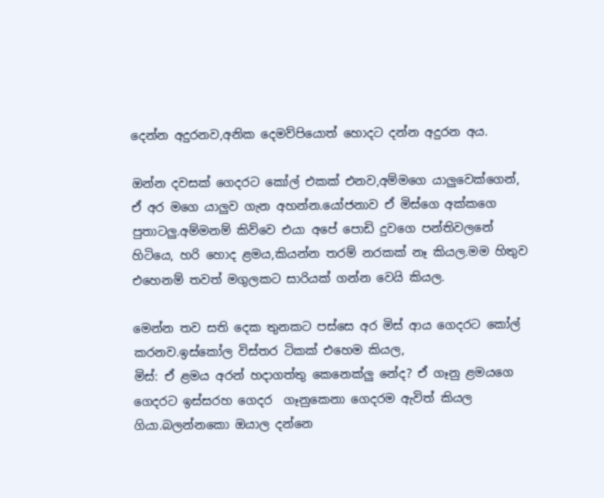දෙන්න අදුරනව,අනික දෙමව්පියොත් හොදට දන්න අදුරන අය.

ඔන්න දවසක් ගෙදරට කෝල් එකක් එනව,අම්මගෙ යාලුවෙක්ගෙන්, ඒ අර මගෙ යාලුව ගැන අහන්න.යෝජනාව ඒ මිස්ගෙ අක්කගෙ පුතාටලු.අම්මනම් කිව්වෙ එයා අපේ පොඩි දුවගෙ පන්තිවලනේ හිටියෙ, හරි හොද ළමය,කියන්න තරම් නරකක් නෑ කියල.මම හිතුව එහෙනම් තවත් මගුලකට සාරියක් ගන්න වෙයි කියල.

මෙන්න තව සති දෙක තුනකට පස්සෙ අර මිස් ආය ගෙදරට කෝල් කරනව.ඉස්කෝල විස්තර ටිකක් එහෙම කියල,
මිස්: ඒ ළමය අරන් හදාගත්තු කෙනෙක්ලු නේද? ඒ ගෑනු ළමයගෙ ගෙදරට ඉස්සරහ ගෙදර  ගෑනුකෙනා ගෙදරම ඇවිත් කියල ගියා.බලන්නකො ඔයාල දන්නෙ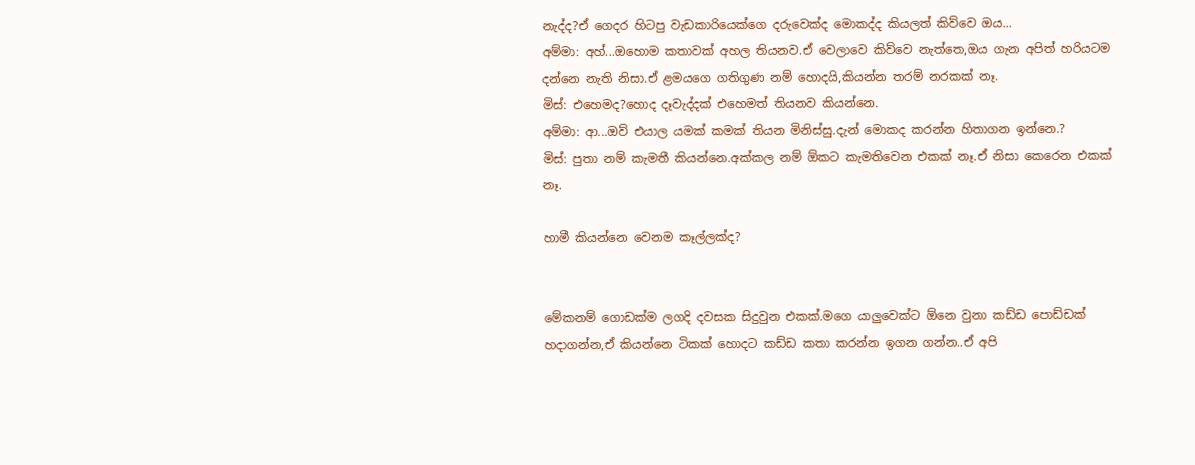නැද්ද?ඒ ගෙදර හිටපු වැඩකාරියෙක්ගෙ දරුවෙක්ද මොකද්ද කියලත් කිව්වෙ ඔය...
අම්මා: අහ්...ඔහොම කතාවක් අහල තියනව.ඒ වෙලාවෙ කිව්වෙ නැත්තෙ,ඔය ගැන අපිත් හරියටම දන්නෙ නැති නිසා.ඒ ළමයගෙ ගතිගුණ නම් හොදයි,කියන්න තරම් නරකක් නෑ.
මිස්: එහෙමද?හොද දෑවැද්දක් එහෙමත් තියනව කියන්නෙ.
අම්මා: ආ...ඔව් එයාල යමක් කමක් තියන මිනිස්සු.දැන් මොකද කරන්න හිතාගන ඉන්නෙ.?
මිස්: පුතා නම් කැමතී කියන්නෙ.අක්කල නම් ඕකට කැමතිවෙන එකක් නෑ.ඒ නිසා කෙරෙන එකක් නෑ.

හාමී කියන්නෙ වෙනම කෑල්ලක්ද?


මේකනම් ගොඩක්ම ලගදි දවසක සිදුවුන එකක්.මගෙ යාලුවෙක්ට ඕනෙ වුනා කඩ්ඩ පොඩ්ඩක් හදාගන්න,ඒ කියන්නෙ ටිකක් හොදට කඩ්ඩ කතා කරන්න ඉගන ගන්න..ඒ අපි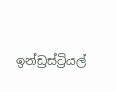ඉන්ඩ්‍රස්ට්‍රියල්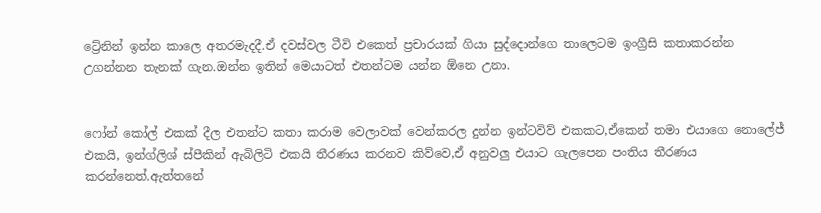ට්‍රේනින් ඉන්න කාලෙ අතරමැදදී.ඒ දවස්වල ටීවි එකෙත් ප්‍රචාරයක් ගියා සුද්දොන්ගෙ තාලෙටම ඉංග්‍රීසි කතාකරන්න උගන්නන තැනක් ගැන.ඔන්න ඉතින් මෙයාටත් එතන්ටම යන්න ඕනෙ උනා.


ෆෝන් කෝල් එකක් දීල එතන්ට කතා කරාම වෙලාවක් වෙන්කරල දුන්න ඉන්ටවිව් එකකට,ඒකෙන් තමා එයාගෙ නොලේජ් එකයි, ඉන්ග්ලිශ් ස්පීකින් ඇබිලිටි එකයි තීරණය කරනව කිව්වෙ,ඒ අනුවලු එයාට ගැලපෙන පංතිය තීරණය කරන්නෙත්.ඇත්තනේ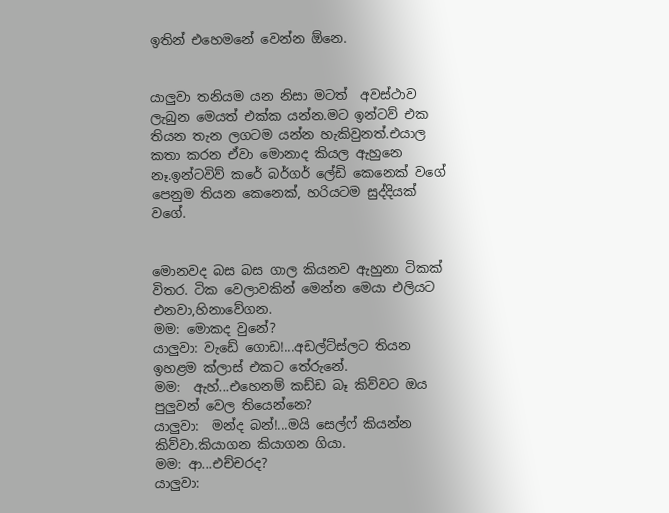ඉතින් එහෙමනේ වෙන්න ඕනෙ.


යාලුවා තනියම යන නිසා මටත්  අවස්ථාව ලැබුන මෙයත් එක්ක යන්න.මට ඉන්ටව් එක තියන තැන ලගටම යන්න හැකිවුනත්.එයාල කතා කරන ඒවා මොනාද කියල ඇහුනෙ නෑ.ඉන්ටවිව් කරේ බර්ගර් ලේඩි කෙනෙක් වගේ පෙනුම තියන කෙනෙක්, හරියටම සුද්දියක් වගේ.


මොනවද බස බස ගාල කියනව ඇහුනා ටිකක් විතර. ටික වෙලාවකින් මෙන්න මෙයා එලියට එනවා,හිනාවේගන.
මම: මොකද වුනේ?
යාලුවා: වැඩේ ගොඩ!...අඩල්ට්ස්ලට තියන ඉහළම ක්ලාස් එකට තේරුනේ.
මම:  ඇහ්...එහෙනම් කඩ්ඩ බෑ කිව්වට ඔය පුලුවන් වෙල තියෙන්නෙ?
යාලුවා:  මන්ද බන්!...මයි සෙල්ෆ් කියන්න කිව්වා.කියාගන කියාගන ගියා.
මම: ආ...එච්චරද?
යාලුවා: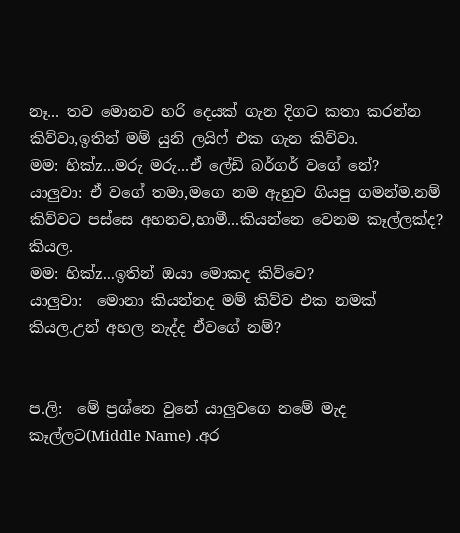නෑ... තව මොනව හරි දෙයක් ගැන දිගට කතා කරන්න කිව්වා,ඉතින් මම් යුනි ලයිෆ් එක ගැන කිව්වා.
මම: හික්z...මරු මරු...ඒ ලේඩි බර්ගර් වගේ නේ?
යාලුවා: ඒ වගේ තමා,මගෙ නම ඇහුව ගියපු ගමන්ම.නම් කිව්වට පස්සෙ අහනව,හාමී...කියන්නෙ වෙනම කෑල්ලක්ද? කියල.
මම: හික්z...ඉතින් ඔයා මොකද කිව්වෙ?
යාලුවා:  මොනා කියන්නද මම් කිව්ව එක නමක් කියල.උන් අහල නැද්ද ඒවගේ නම්?


ප.ලි:  මේ ප්‍රශ්නෙ වුනේ යාලුවගෙ නමේ මැද කෑල්ලට(Middle Name) .අර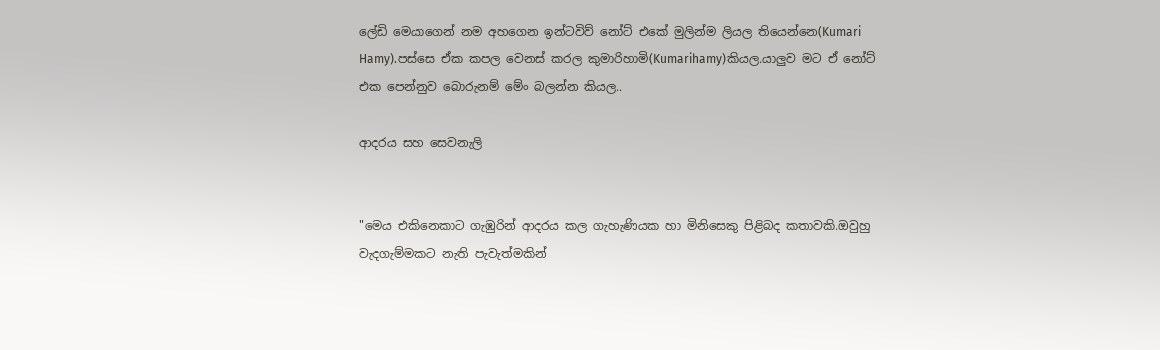ලේඩි මෙයාගෙන් නම අහගෙන ඉන්ටවිව් නෝට් එකේ මුලින්ම ලියල තියෙන්නෙ(Kumari Hamy).පස්සෙ ඒක කපල වෙනස් කරල කුමාරිහාමි(Kumarihamy)කියල.යාලුව මට ඒ නෝට් එක පෙන්නුව බොරුනම් මේං බලන්න කියල..

ආදරය සහ සෙවනැලි


"මෙය එකිනෙකාට ගැඹුරින් ආදරය කල ගැහැණියක හා මිනිසෙකු පිළිබද කතාවකි.ඔවුහු වැදගැම්මකට නැති පැවැත්මකින්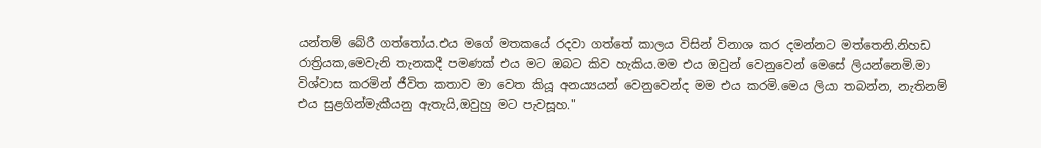යන්තම් බේරී ගත්තෝය.එය මගේ මතකයේ රදවා ගත්තේ කාලය විසින් විනාශ කර දමන්නට මත්තෙනි.නිහඩ රාත්‍රියක,මෙවැනි තැනකදී පමණක් එය මට ඔබට කිව හැකිය.මම එය ඔවුන් වෙනුවෙන් මෙසේ ලියන්නෙමි.මා විශ්වාස කරමින් ජීවිත කතාව මා වෙත කියූ අන‍ය්‍යයන් වෙනුවෙන්ද මම එය කරමි.මෙය ලියා තබන්න, නැතිනම් එය සුළගින්මැකීයනු ඇතැයි,ඔවුහු මට පැවසූහ."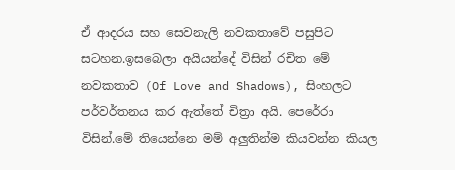ඒ ආදරය සහ සෙවනැලි නවකතාවේ පසුපිට සටහන.ඉසබෙලා අයියන්දේ විසින් රචිත මේ නවකතාව (Of Love and Shadows), සිංහලට පර්වර්තනය කර ඇත්තේ චිත්‍රා අයි. පෙරේරා විසින්.මේ තියෙන්නෙ මම් අලුතින්ම කියවන්න කියල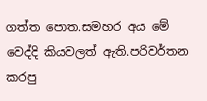ගත්ත පොත.සමහර අය මේ වෙද්දි කියවලත් ඇති.පරිවර්තන කරපු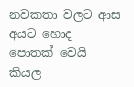නවකතා වලට ආස අයට හොද පොතක් වෙයි කියල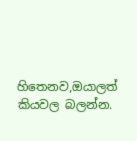හිතෙනව,ඔයාලත් කියවල බලන්න.